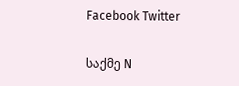Facebook Twitter

საქმე N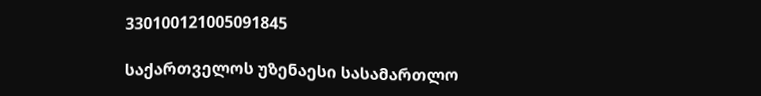330100121005091845

საქართველოს უზენაესი სასამართლო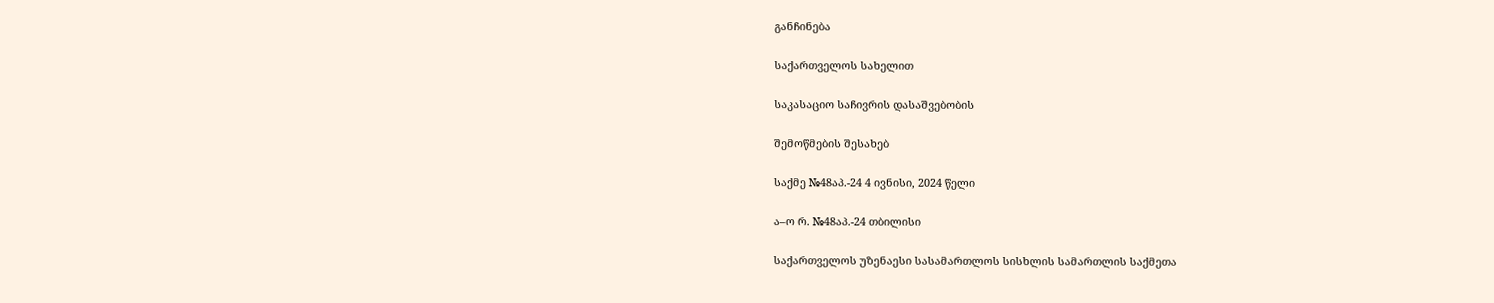განჩინება

საქართველოს სახელით

საკასაციო საჩივრის დასაშვებობის

შემოწმების შესახებ

საქმე №48აპ.-24 4 ივნისი, 2024 წელი

ა–ო რ. №48აპ.-24 თბილისი

საქართველოს უზენაესი სასამართლოს სისხლის სამართლის საქმეთა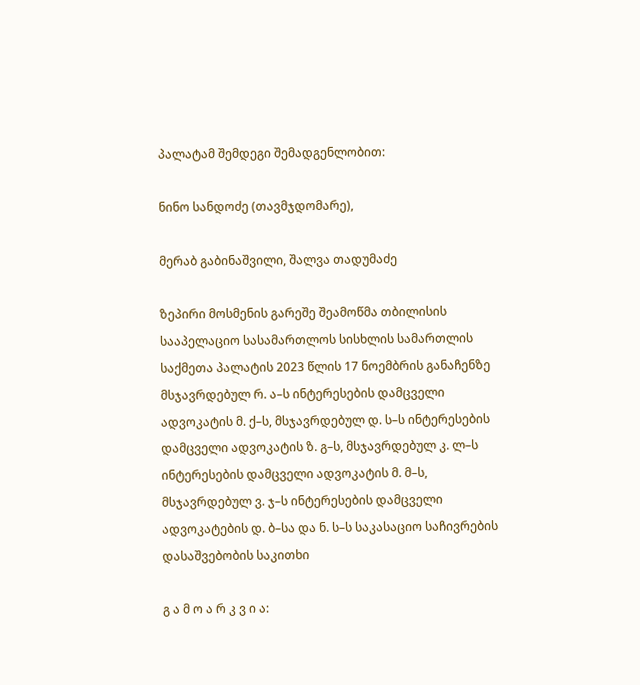პალატამ შემდეგი შემადგენლობით:

ნინო სანდოძე (თავმჯდომარე),

მერაბ გაბინაშვილი, შალვა თადუმაძე

ზეპირი მოსმენის გარეშე შეამოწმა თბილისის სააპელაციო სასამართლოს სისხლის სამართლის საქმეთა პალატის 2023 წლის 17 ნოემბრის განაჩენზე მსჯავრდებულ რ. ა–ს ინტერესების დამცველი ადვოკატის მ. ქ–ს, მსჯავრდებულ დ. ს–ს ინტერესების დამცველი ადვოკატის ზ. გ–ს, მსჯავრდებულ კ. ლ–ს ინტერესების დამცველი ადვოკატის მ. მ–ს, მსჯავრდებულ ვ. ჯ–ს ინტერესების დამცველი ადვოკატების დ. ბ–სა და ნ. ს–ს საკასაციო საჩივრების დასაშვებობის საკითხი

გ ა მ ო ა რ კ ვ ი ა: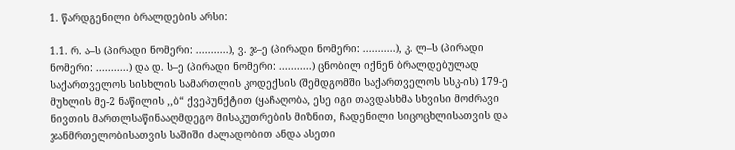1. წარდგენილი ბრალდების არსი:

1.1. რ. ა–ს (პირადი ნომერი: ...........), ვ. ჯ–ე (პირადი ნომერი: ...........), კ. ლ–ს (პირადი ნომერი: ...........) და დ. ს–ე (პირადი ნომერი: ...........) ცნობილ იქნენ ბრალდებულად საქართველოს სისხლის სამართლის კოდექსის (შემდგომში საქართველოს სსკ-ის) 179-ე მუხლის მე-2 ნაწილის ,,ბ“ ქვეპუნქტით (ყაჩაღობა, ესე იგი თავდასხმა სხვისი მოძრავი ნივთის მართლსაწინააღმდეგო მისაკუთრების მიზნით, ჩადენილი სიცოცხლისათვის და ჯანმრთელობისათვის საშიში ძალადობით ანდა ასეთი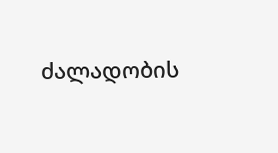ძალადობის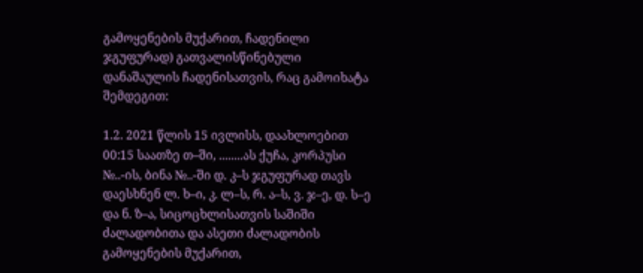გამოყენების მუქარით, ჩადენილი ჯგუფურად) გათვალისწინებული დანაშაულის ჩადენისათვის, რაც გამოიხატა შემდეგით:

1.2. 2021 წლის 15 ივლისს, დაახლოებით 00:15 საათზე თ–ში, ........ას ქუჩა, კორპუსი №..-ის, ბინა №..-ში დ. კ–ს ჯგუფურად თავს დაესხნენ ლ. ხ–ი, კ. ლ–ს, რ. ა–ს, ვ. ჯ–ე, დ. ს–ე და ნ. ზ–ა, სიცოცხლისათვის საშიში ძალადობითა და ასეთი ძალადობის გამოყენების მუქარით,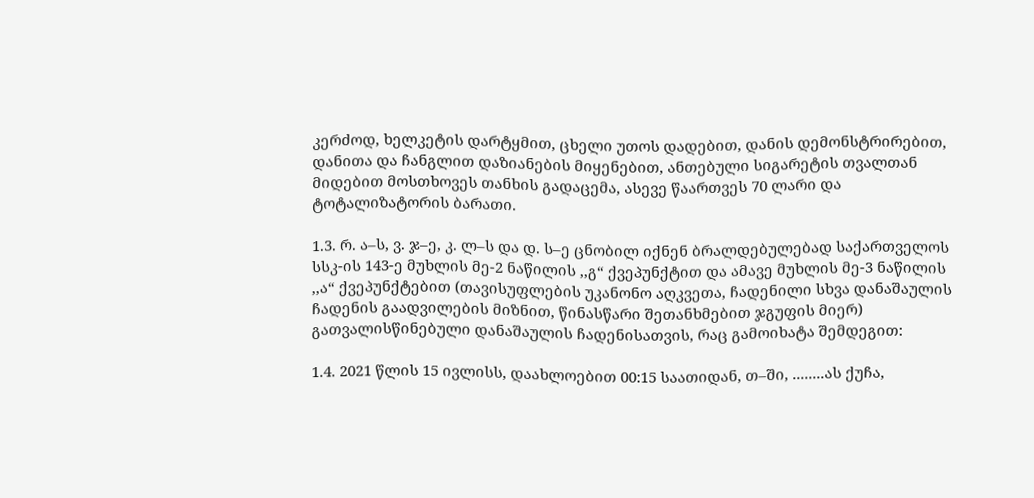კერძოდ, ხელკეტის დარტყმით, ცხელი უთოს დადებით, დანის დემონსტრირებით, დანითა და ჩანგლით დაზიანების მიყენებით, ანთებული სიგარეტის თვალთან მიდებით მოსთხოვეს თანხის გადაცემა, ასევე წაართვეს 70 ლარი და ტოტალიზატორის ბარათი.

1.3. რ. ა–ს, ვ. ჯ–ე, კ. ლ–ს და დ. ს–ე ცნობილ იქნენ ბრალდებულებად საქართველოს სსკ-ის 143-ე მუხლის მე-2 ნაწილის ,,გ“ ქვეპუნქტით და ამავე მუხლის მე-3 ნაწილის ,,ა“ ქვეპუნქტებით (თავისუფლების უკანონო აღკვეთა, ჩადენილი სხვა დანაშაულის ჩადენის გაადვილების მიზნით, წინასწარი შეთანხმებით ჯგუფის მიერ) გათვალისწინებული დანაშაულის ჩადენისათვის, რაც გამოიხატა შემდეგით:

1.4. 2021 წლის 15 ივლისს, დაახლოებით 00:15 საათიდან, თ–ში, ........ას ქუჩა,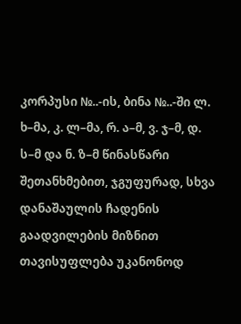კორპუსი №..-ის, ბინა №..-ში ლ. ხ–მა, კ. ლ–მა, რ. ა–მ, ვ. ჯ–მ, დ. ს–მ და ნ. ზ–მ წინასწარი შეთანხმებით, ჯგუფურად, სხვა დანაშაულის ჩადენის გაადვილების მიზნით თავისუფლება უკანონოდ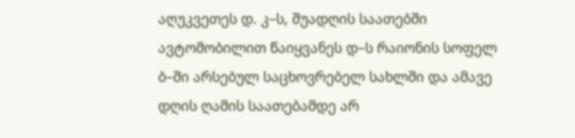აღუკვეთეს დ. კ–ს, შუადღის საათებში ავტომობილით წაიყვანეს დ–ს რაიონის სოფელ ბ–ში არსებულ საცხოვრებელ სახლში და ამავე დღის ღამის საათებამდე არ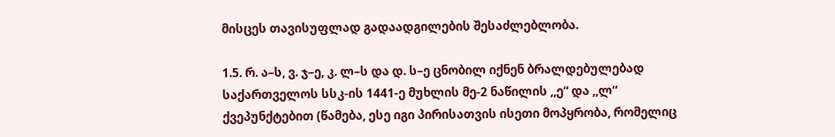მისცეს თავისუფლად გადაადგილების შესაძლებლობა.

1.5. რ. ა–ს, ვ. ჯ–ე, კ. ლ–ს და დ. ს–ე ცნობილ იქნენ ბრალდებულებად საქართველოს სსკ-ის 1441-ე მუხლის მე-2 ნაწილის ,,ე“ და ,,ლ“ ქვეპუნქტებით (წამება, ესე იგი პირისათვის ისეთი მოპყრობა, რომელიც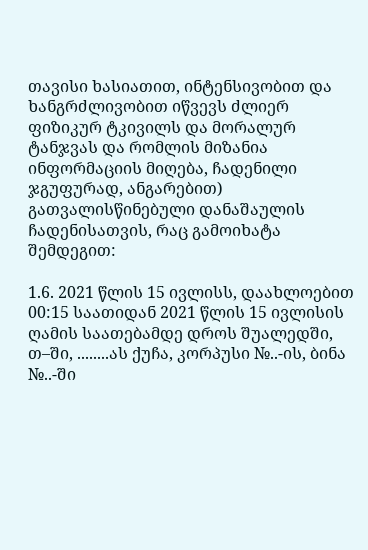თავისი ხასიათით, ინტენსივობით და ხანგრძლივობით იწვევს ძლიერ ფიზიკურ ტკივილს და მორალურ ტანჯვას და რომლის მიზანია ინფორმაციის მიღება, ჩადენილი ჯგუფურად, ანგარებით) გათვალისწინებული დანაშაულის ჩადენისათვის, რაც გამოიხატა შემდეგით:

1.6. 2021 წლის 15 ივლისს, დაახლოებით 00:15 საათიდან 2021 წლის 15 ივლისის ღამის საათებამდე დროს შუალედში, თ–ში, ........ას ქუჩა, კორპუსი №..-ის, ბინა №..-ში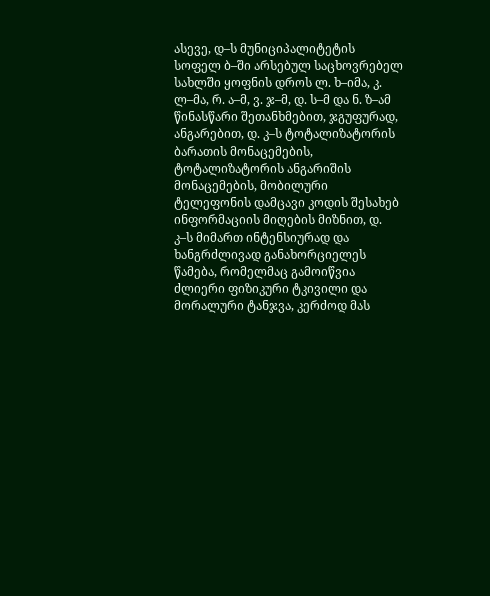ასევე, დ–ს მუნიციპალიტეტის სოფელ ბ–ში არსებულ საცხოვრებელ სახლში ყოფნის დროს ლ. ხ–იმა, კ. ლ–მა, რ. ა–მ, ვ. ჯ–მ, დ. ს–მ და ნ. ზ–ამ წინასწარი შეთანხმებით, ჯგუფურად, ანგარებით, დ. კ–ს ტოტალიზატორის ბარათის მონაცემების, ტოტალიზატორის ანგარიშის მონაცემების, მობილური ტელეფონის დამცავი კოდის შესახებ ინფორმაციის მიღების მიზნით, დ. კ–ს მიმართ ინტენსიურად და ხანგრძლივად განახორციელეს წამება, რომელმაც გამოიწვია ძლიერი ფიზიკური ტკივილი და მორალური ტანჯვა, კერძოდ მას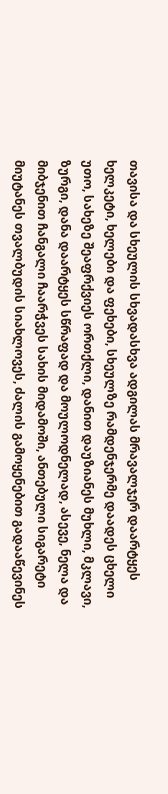თავისა და სხეულის სხვადასხვა ადგილას მრავალჯერ დაარტყეს ხელკეტი, ხელები და ფეხები, სხეულზე რამდენჯერმე დაადეს ცხელი უთო, სახეზე შეაფრქვიეს ორთქლი, დანით დაუზიანეს მუხლი, მკლავი, ზურგი, დანა დაარტყეს სწრაფად და მოულოდნელად, ასევე, ნელა და მიბჯენით ჩანგალი ჩაარჭვეს სახის მიდამოში, ანთებული სიგარეტი მიუტანეს თვალბუდის სიახლოვეს, ძალის გამოყენებით გადააწევინეს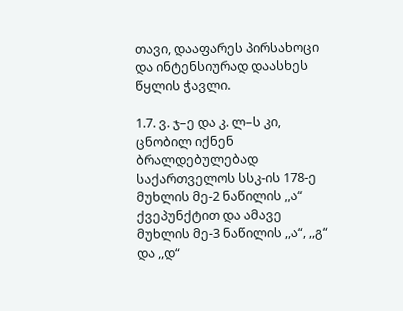თავი, დააფარეს პირსახოცი და ინტენსიურად დაასხეს წყლის ჭავლი.

1.7. ვ. ჯ–ე და კ. ლ–ს კი, ცნობილ იქნენ ბრალდებულებად საქართველოს სსკ-ის 178-ე მუხლის მე-2 ნაწილის ,,ა“ ქვეპუნქტით და ამავე მუხლის მე-3 ნაწილის ,,ა“, ,,გ“ და ,,დ“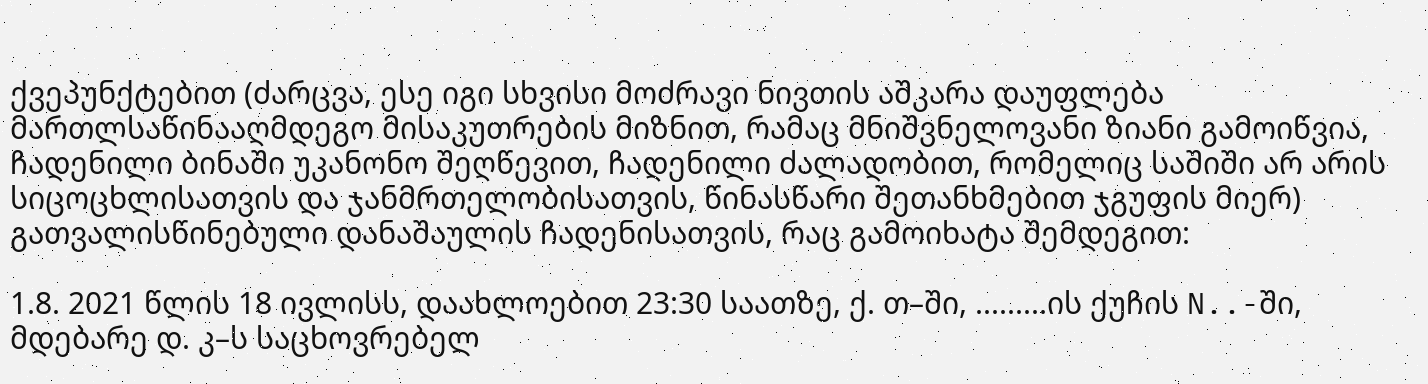ქვეპუნქტებით (ძარცვა, ესე იგი სხვისი მოძრავი ნივთის აშკარა დაუფლება მართლსაწინააღმდეგო მისაკუთრების მიზნით, რამაც მნიშვნელოვანი ზიანი გამოიწვია, ჩადენილი ბინაში უკანონო შეღწევით, ჩადენილი ძალადობით, რომელიც საშიში არ არის სიცოცხლისათვის და ჯანმრთელობისათვის, წინასწარი შეთანხმებით ჯგუფის მიერ) გათვალისწინებული დანაშაულის ჩადენისათვის, რაც გამოიხატა შემდეგით:

1.8. 2021 წლის 18 ივლისს, დაახლოებით 23:30 საათზე, ქ. თ–ში, .........ის ქუჩის N..-ში, მდებარე დ. კ–ს საცხოვრებელ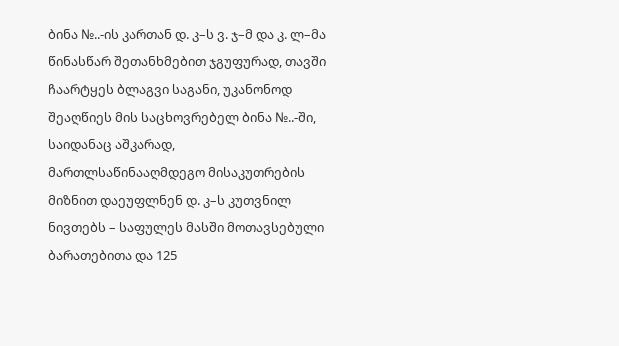ბინა №..-ის კართან დ. კ–ს ვ. ჯ–მ და კ. ლ–მა წინასწარ შეთანხმებით ჯგუფურად, თავში ჩაარტყეს ბლაგვი საგანი, უკანონოდ შეაღწიეს მის საცხოვრებელ ბინა №..-ში, საიდანაც აშკარად, მართლსაწინააღმდეგო მისაკუთრების მიზნით დაეუფლნენ დ. კ–ს კუთვნილ ნივთებს – საფულეს მასში მოთავსებული ბარათებითა და 125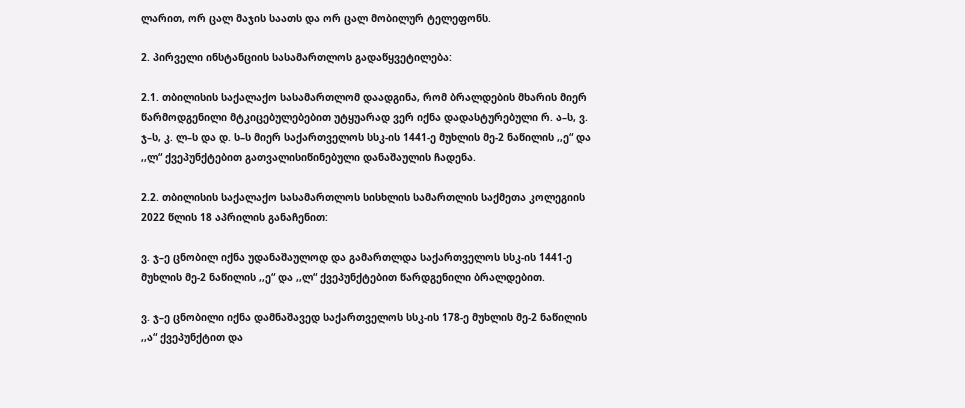ლარით, ორ ცალ მაჯის საათს და ორ ცალ მობილურ ტელეფონს.

2. პირველი ინსტანციის სასამართლოს გადაწყვეტილება:

2.1. თბილისის საქალაქო სასამართლომ დაადგინა, რომ ბრალდების მხარის მიერ წარმოდგენილი მტკიცებულებებით უტყუარად ვერ იქნა დადასტურებული რ. ა–ს, ვ. ჯ–ს, კ. ლ–ს და დ. ს–ს მიერ საქართველოს სსკ-ის 1441-ე მუხლის მე-2 ნაწილის ,,ე“ და ,,ლ“ ქვეპუნქტებით გათვალისიწინებული დანაშაულის ჩადენა.

2.2. თბილისის საქალაქო სასამართლოს სისხლის სამართლის საქმეთა კოლეგიის 2022 წლის 18 აპრილის განაჩენით:

ვ. ჯ–ე ცნობილ იქნა უდანაშაულოდ და გამართლდა საქართველოს სსკ-ის 1441-ე მუხლის მე-2 ნაწილის ,,ე“ და ,,ლ“ ქვეპუნქტებით წარდგენილი ბრალდებით.

ვ. ჯ–ე ცნობილი იქნა დამნაშავედ საქართველოს სსკ-ის 178-ე მუხლის მე-2 ნაწილის ,,ა“ ქვეპუნქტით და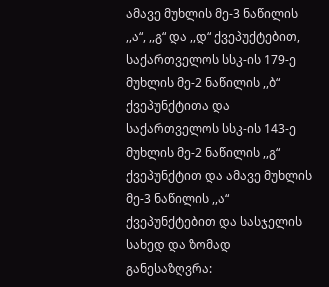ამავე მუხლის მე-3 ნაწილის ,,ა“, ,,გ“ და ,,დ“ ქვეპუქტებით, საქართველოს სსკ-ის 179-ე მუხლის მე-2 ნაწილის ,,ბ“ ქვეპუნქტითა და საქართველოს სსკ-ის 143-ე მუხლის მე-2 ნაწილის ,,გ“ ქვეპუნქტით და ამავე მუხლის მე-3 ნაწილის ,,ა“ ქვეპუნქტებით და სასჯელის სახედ და ზომად განესაზღვრა: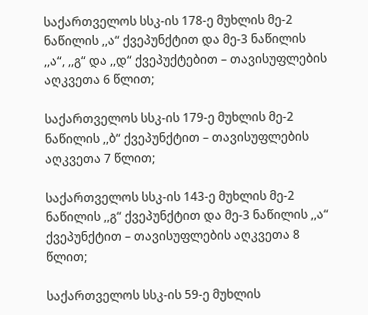საქართველოს სსკ-ის 178-ე მუხლის მე-2 ნაწილის ,,ა“ ქვეპუნქტით და მე-3 ნაწილის ,,ა“, ,,გ“ და ,,დ“ ქვეპუქტებით – თავისუფლების აღკვეთა 6 წლით;

საქართველოს სსკ-ის 179-ე მუხლის მე-2 ნაწილის ,,ბ“ ქვეპუნქტით – თავისუფლების აღკვეთა 7 წლით;

საქართველოს სსკ-ის 143-ე მუხლის მე-2 ნაწილის ,,გ“ ქვეპუნქტით და მე-3 ნაწილის ,,ა“ ქვეპუნქტით – თავისუფლების აღკვეთა 8 წლით;

საქართველოს სსკ-ის 59-ე მუხლის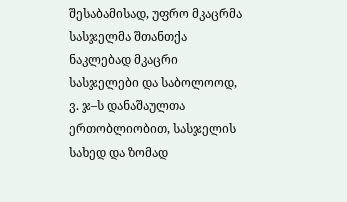შესაბამისად, უფრო მკაცრმა სასჯელმა შთანთქა ნაკლებად მკაცრი სასჯელები და საბოლოოდ, ვ. ჯ–ს დანაშაულთა ერთობლიობით, სასჯელის სახედ და ზომად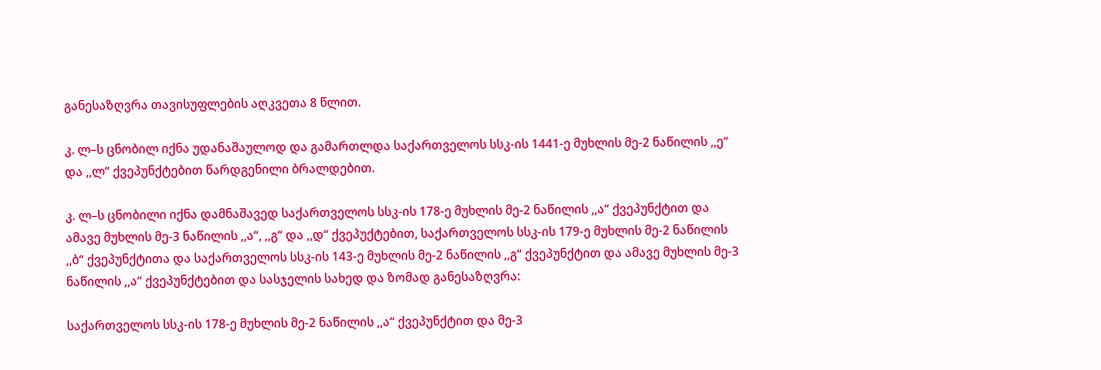განესაზღვრა თავისუფლების აღკვეთა 8 წლით.

კ. ლ–ს ცნობილ იქნა უდანაშაულოდ და გამართლდა საქართველოს სსკ-ის 1441-ე მუხლის მე-2 ნაწილის ,,ე“ და ,,ლ“ ქვეპუნქტებით წარდგენილი ბრალდებით.

კ. ლ–ს ცნობილი იქნა დამნაშავედ საქართველოს სსკ-ის 178-ე მუხლის მე-2 ნაწილის ,,ა“ ქვეპუნქტით და ამავე მუხლის მე-3 ნაწილის ,,ა“, ,,გ“ და ,,დ“ ქვეპუქტებით, საქართველოს სსკ-ის 179-ე მუხლის მე-2 ნაწილის ,,ბ“ ქვეპუნქტითა და საქართველოს სსკ-ის 143-ე მუხლის მე-2 ნაწილის ,,გ“ ქვეპუნქტით და ამავე მუხლის მე-3 ნაწილის ,,ა“ ქვეპუნქტებით და სასჯელის სახედ და ზომად განესაზღვრა:

საქართველოს სსკ-ის 178-ე მუხლის მე-2 ნაწილის ,,ა“ ქვეპუნქტით და მე-3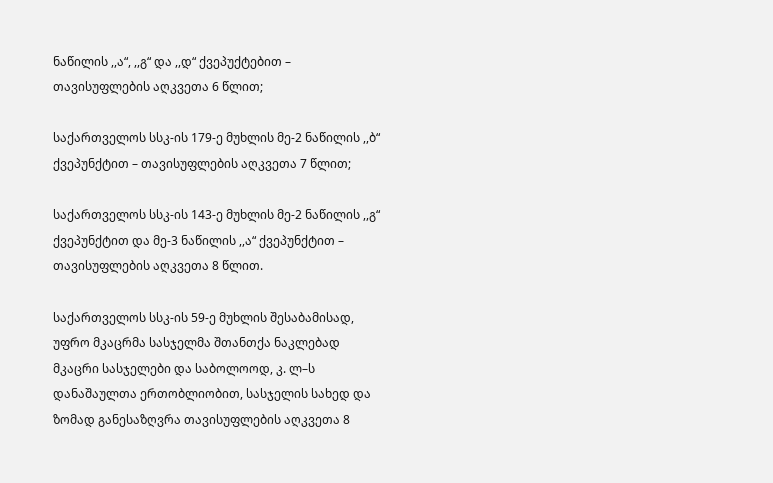ნაწილის ,,ა“, ,,გ“ და ,,დ“ ქვეპუქტებით – თავისუფლების აღკვეთა 6 წლით;

საქართველოს სსკ-ის 179-ე მუხლის მე-2 ნაწილის ,,ბ“ ქვეპუნქტით – თავისუფლების აღკვეთა 7 წლით;

საქართველოს სსკ-ის 143-ე მუხლის მე-2 ნაწილის ,,გ“ ქვეპუნქტით და მე-3 ნაწილის ,,ა“ ქვეპუნქტით – თავისუფლების აღკვეთა 8 წლით.

საქართველოს სსკ-ის 59-ე მუხლის შესაბამისად, უფრო მკაცრმა სასჯელმა შთანთქა ნაკლებად მკაცრი სასჯელები და საბოლოოდ, კ. ლ–ს დანაშაულთა ერთობლიობით, სასჯელის სახედ და ზომად განესაზღვრა თავისუფლების აღკვეთა 8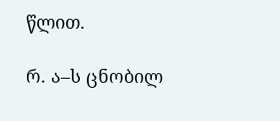წლით.

რ. ა–ს ცნობილ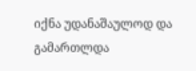იქნა უდანაშაულოდ და გამართლდა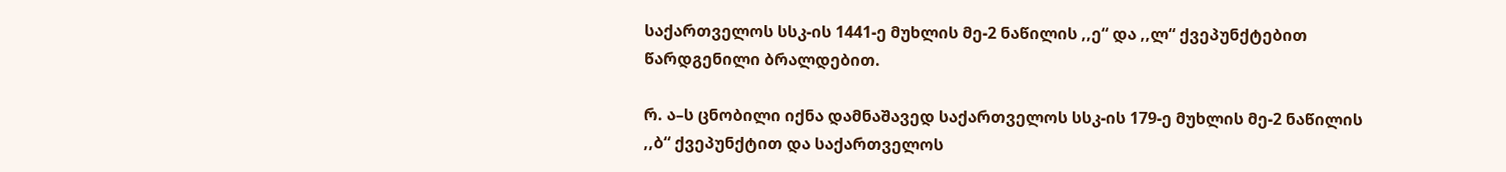საქართველოს სსკ-ის 1441-ე მუხლის მე-2 ნაწილის ,,ე“ და ,,ლ“ ქვეპუნქტებით წარდგენილი ბრალდებით.

რ. ა–ს ცნობილი იქნა დამნაშავედ საქართველოს სსკ-ის 179-ე მუხლის მე-2 ნაწილის ,,ბ“ ქვეპუნქტით და საქართველოს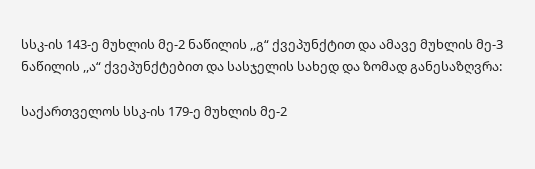სსკ-ის 143-ე მუხლის მე-2 ნაწილის ,,გ“ ქვეპუნქტით და ამავე მუხლის მე-3 ნაწილის ,,ა“ ქვეპუნქტებით და სასჯელის სახედ და ზომად განესაზღვრა:

საქართველოს სსკ-ის 179-ე მუხლის მე-2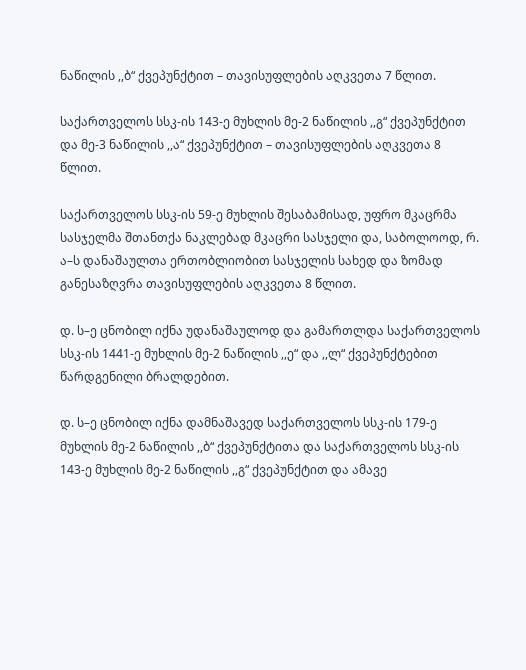ნაწილის ,,ბ“ ქვეპუნქტით – თავისუფლების აღკვეთა 7 წლით.

საქართველოს სსკ-ის 143-ე მუხლის მე-2 ნაწილის ,,გ“ ქვეპუნქტით და მე-3 ნაწილის ,,ა“ ქვეპუნქტით – თავისუფლების აღკვეთა 8 წლით.

საქართველოს სსკ-ის 59-ე მუხლის შესაბამისად, უფრო მკაცრმა სასჯელმა შთანთქა ნაკლებად მკაცრი სასჯელი და, საბოლოოდ, რ. ა–ს დანაშაულთა ერთობლიობით სასჯელის სახედ და ზომად განესაზღვრა თავისუფლების აღკვეთა 8 წლით.

დ. ს–ე ცნობილ იქნა უდანაშაულოდ და გამართლდა საქართველოს სსკ-ის 1441-ე მუხლის მე-2 ნაწილის ,,ე“ და ,,ლ“ ქვეპუნქტებით წარდგენილი ბრალდებით.

დ. ს–ე ცნობილ იქნა დამნაშავედ საქართველოს სსკ-ის 179-ე მუხლის მე-2 ნაწილის ,,ბ“ ქვეპუნქტითა და საქართველოს სსკ-ის 143-ე მუხლის მე-2 ნაწილის ,,გ“ ქვეპუნქტით და ამავე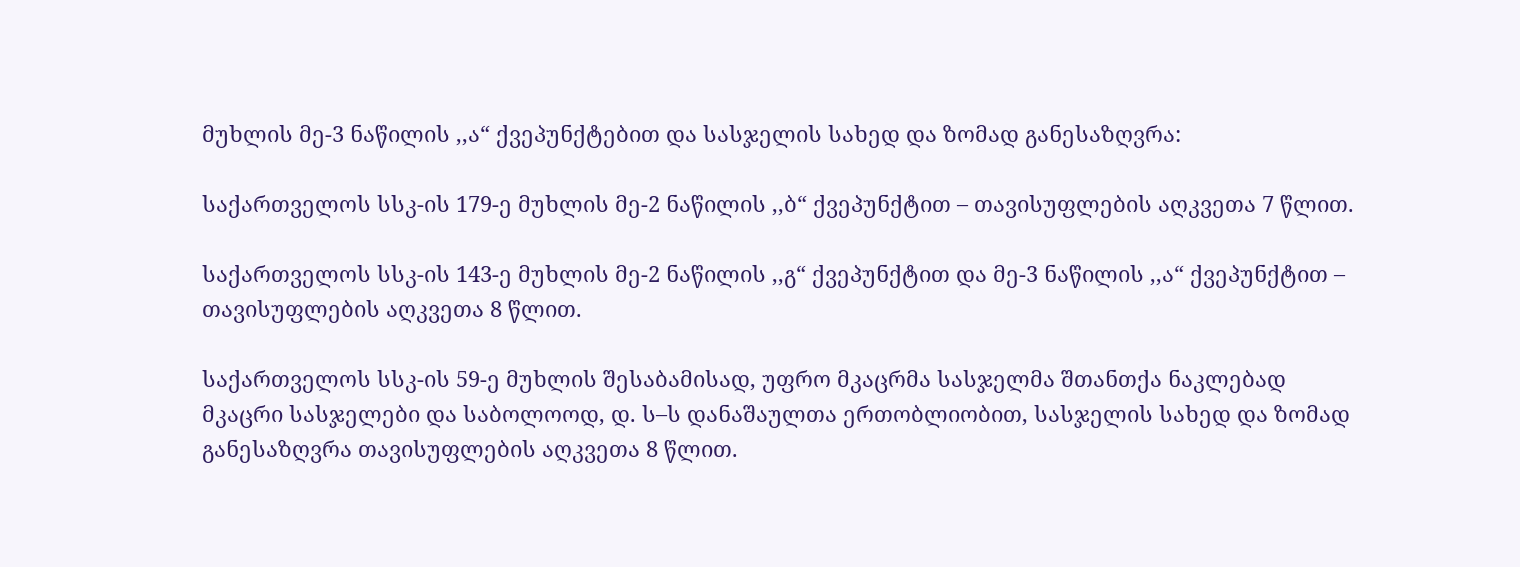მუხლის მე-3 ნაწილის ,,ა“ ქვეპუნქტებით და სასჯელის სახედ და ზომად განესაზღვრა:

საქართველოს სსკ-ის 179-ე მუხლის მე-2 ნაწილის ,,ბ“ ქვეპუნქტით – თავისუფლების აღკვეთა 7 წლით.

საქართველოს სსკ-ის 143-ე მუხლის მე-2 ნაწილის ,,გ“ ქვეპუნქტით და მე-3 ნაწილის ,,ა“ ქვეპუნქტით – თავისუფლების აღკვეთა 8 წლით.

საქართველოს სსკ-ის 59-ე მუხლის შესაბამისად, უფრო მკაცრმა სასჯელმა შთანთქა ნაკლებად მკაცრი სასჯელები და საბოლოოდ, დ. ს–ს დანაშაულთა ერთობლიობით, სასჯელის სახედ და ზომად განესაზღვრა თავისუფლების აღკვეთა 8 წლით.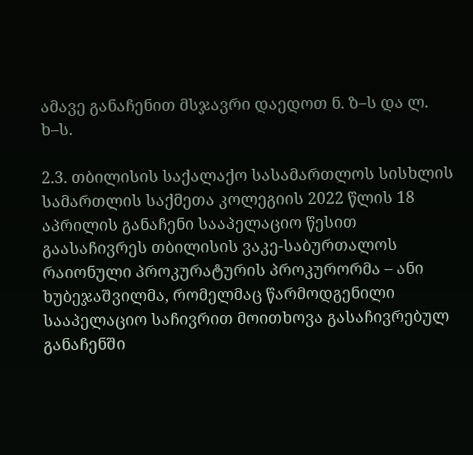ამავე განაჩენით მსჯავრი დაედოთ ნ. ზ–ს და ლ. ხ–ს.

2.3. თბილისის საქალაქო სასამართლოს სისხლის სამართლის საქმეთა კოლეგიის 2022 წლის 18 აპრილის განაჩენი სააპელაციო წესით გაასაჩივრეს თბილისის ვაკე-საბურთალოს რაიონული პროკურატურის პროკურორმა – ანი ხუბეჯაშვილმა, რომელმაც წარმოდგენილი სააპელაციო საჩივრით მოითხოვა გასაჩივრებულ განაჩენში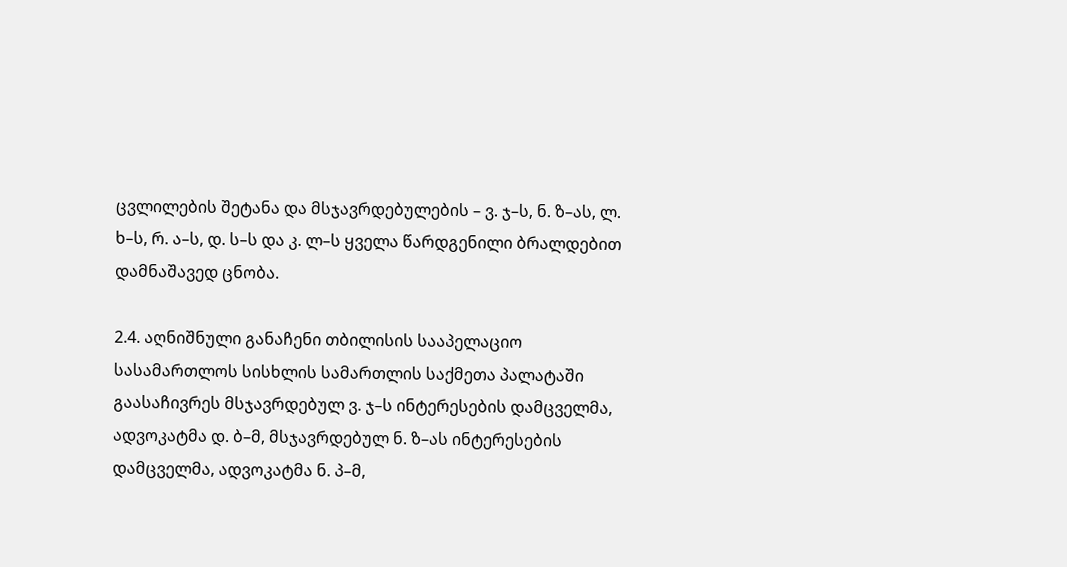ცვლილების შეტანა და მსჯავრდებულების – ვ. ჯ–ს, ნ. ზ–ას, ლ. ხ–ს, რ. ა–ს, დ. ს–ს და კ. ლ–ს ყველა წარდგენილი ბრალდებით დამნაშავედ ცნობა.

2.4. აღნიშნული განაჩენი თბილისის სააპელაციო სასამართლოს სისხლის სამართლის საქმეთა პალატაში გაასაჩივრეს მსჯავრდებულ ვ. ჯ–ს ინტერესების დამცველმა, ადვოკატმა დ. ბ–მ, მსჯავრდებულ ნ. ზ–ას ინტერესების დამცველმა, ადვოკატმა ნ. პ–მ,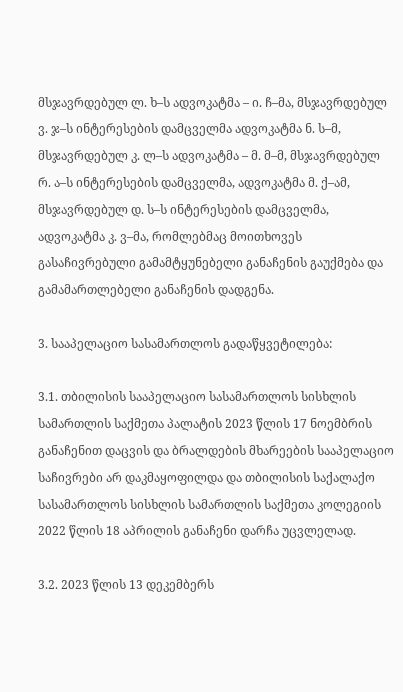მსჯავრდებულ ლ. ხ–ს ადვოკატმა – ი. ჩ–მა, მსჯავრდებულ ვ. ჯ–ს ინტერესების დამცველმა ადვოკატმა ნ. ს–მ, მსჯავრდებულ კ. ლ–ს ადვოკატმა – მ. მ–მ, მსჯავრდებულ რ. ა–ს ინტერესების დამცველმა, ადვოკატმა მ. ქ–ამ, მსჯავრდებულ დ. ს–ს ინტერესების დამცველმა, ადვოკატმა კ. ვ–მა, რომლებმაც მოითხოვეს გასაჩივრებული გამამტყუნებელი განაჩენის გაუქმება და გამამართლებელი განაჩენის დადგენა.

3. სააპელაციო სასამართლოს გადაწყვეტილება:

3.1. თბილისის სააპელაციო სასამართლოს სისხლის სამართლის საქმეთა პალატის 2023 წლის 17 ნოემბრის განაჩენით დაცვის და ბრალდების მხარეების სააპელაციო საჩივრები არ დაკმაყოფილდა და თბილისის საქალაქო სასამართლოს სისხლის სამართლის საქმეთა კოლეგიის 2022 წლის 18 აპრილის განაჩენი დარჩა უცვლელად.

3.2. 2023 წლის 13 დეკემბერს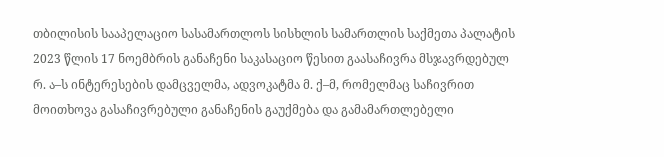თბილისის სააპელაციო სასამართლოს სისხლის სამართლის საქმეთა პალატის 2023 წლის 17 ნოემბრის განაჩენი საკასაციო წესით გაასაჩივრა მსჯავრდებულ რ. ა–ს ინტერესების დამცველმა, ადვოკატმა მ. ქ–მ, რომელმაც საჩივრით მოითხოვა გასაჩივრებული განაჩენის გაუქმება და გამამართლებელი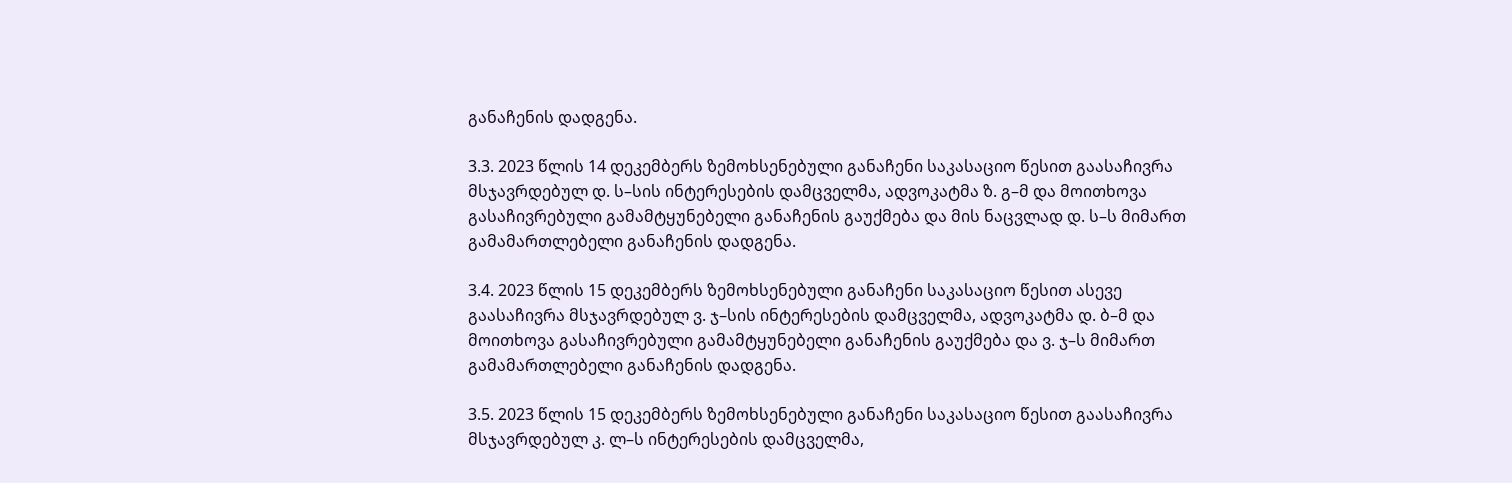განაჩენის დადგენა.

3.3. 2023 წლის 14 დეკემბერს ზემოხსენებული განაჩენი საკასაციო წესით გაასაჩივრა მსჯავრდებულ დ. ს–სის ინტერესების დამცველმა, ადვოკატმა ზ. გ–მ და მოითხოვა გასაჩივრებული გამამტყუნებელი განაჩენის გაუქმება და მის ნაცვლად დ. ს–ს მიმართ გამამართლებელი განაჩენის დადგენა.

3.4. 2023 წლის 15 დეკემბერს ზემოხსენებული განაჩენი საკასაციო წესით ასევე გაასაჩივრა მსჯავრდებულ ვ. ჯ–სის ინტერესების დამცველმა, ადვოკატმა დ. ბ–მ და მოითხოვა გასაჩივრებული გამამტყუნებელი განაჩენის გაუქმება და ვ. ჯ–ს მიმართ გამამართლებელი განაჩენის დადგენა.

3.5. 2023 წლის 15 დეკემბერს ზემოხსენებული განაჩენი საკასაციო წესით გაასაჩივრა მსჯავრდებულ კ. ლ–ს ინტერესების დამცველმა,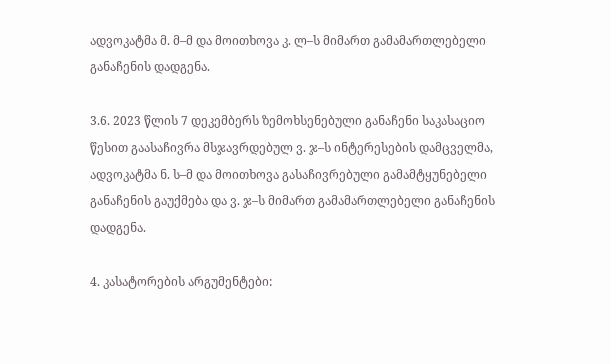ადვოკატმა მ. მ–მ და მოითხოვა კ. ლ–ს მიმართ გამამართლებელი განაჩენის დადგენა.

3.6. 2023 წლის 7 დეკემბერს ზემოხსენებული განაჩენი საკასაციო წესით გაასაჩივრა მსჯავრდებულ ვ. ჯ–ს ინტერესების დამცველმა, ადვოკატმა ნ. ს–მ და მოითხოვა გასაჩივრებული გამამტყუნებელი განაჩენის გაუქმება და ვ. ჯ–ს მიმართ გამამართლებელი განაჩენის დადგენა.

4. კასატორების არგუმენტები: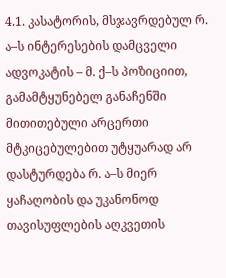4.1. კასატორის, მსჯავრდებულ რ. ა–ს ინტერესების დამცველი ადვოკატის – მ. ქ–ს პოზიციით, გამამტყუნებელ განაჩენში მითითებული არცერთი მტკიცებულებით უტყუარად არ დასტურდება რ. ა–ს მიერ ყაჩაღობის და უკანონოდ თავისუფლების აღკვეთის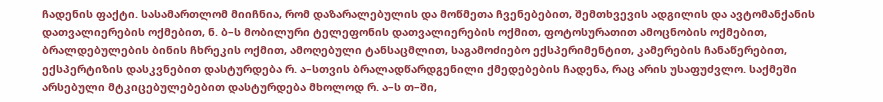ჩადენის ფაქტი. სასამართლომ მიიჩნია, რომ დაზარალებულის და მოწმეთა ჩვენებებით, შემთხვევის ადგილის და ავტომანქანის დათვალიერების ოქმებით, ნ. ბ–ს მობილური ტელეფონის დათვალიერების ოქმით, ფოტოსურათით ამოცნობის ოქმებით, ბრალდებულების ბინის ჩხრეკის ოქმით, ამოღებული ტანსაცმლით, საგამოძიებო ექსპერიმენტით, კამერების ჩანაწერებით, ექსპერტიზის დასკვნებით დასტურდება რ. ა–სთვის ბრალადწარდგენილი ქმედებების ჩადენა, რაც არის უსაფუძვლო. საქმეში არსებული მტკიცებულებებით დასტურდება მხოლოდ რ. ა–ს თ–ში,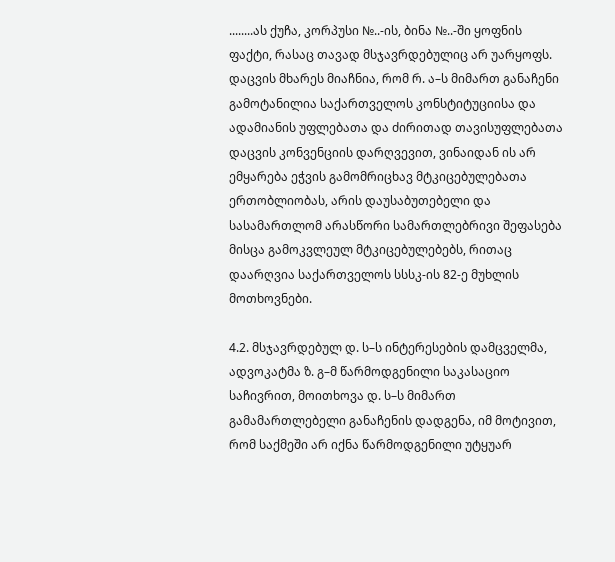........ას ქუჩა, კორპუსი №..-ის, ბინა №..-ში ყოფნის ფაქტი, რასაც თავად მსჯავრდებულიც არ უარყოფს. დაცვის მხარეს მიაჩნია, რომ რ. ა–ს მიმართ განაჩენი გამოტანილია საქართველოს კონსტიტუციისა და ადამიანის უფლებათა და ძირითად თავისუფლებათა დაცვის კონვენციის დარღვევით, ვინაიდან ის არ ემყარება ეჭვის გამომრიცხავ მტკიცებულებათა ერთობლიობას, არის დაუსაბუთებელი და სასამართლომ არასწორი სამართლებრივი შეფასება მისცა გამოკვლეულ მტკიცებულებებს, რითაც დაარღვია საქართველოს სსსკ-ის 82-ე მუხლის მოთხოვნები.

4.2. მსჯავრდებულ დ. ს–ს ინტერესების დამცველმა, ადვოკატმა ზ. გ–მ წარმოდგენილი საკასაციო საჩივრით, მოითხოვა დ. ს–ს მიმართ გამამართლებელი განაჩენის დადგენა, იმ მოტივით, რომ საქმეში არ იქნა წარმოდგენილი უტყუარ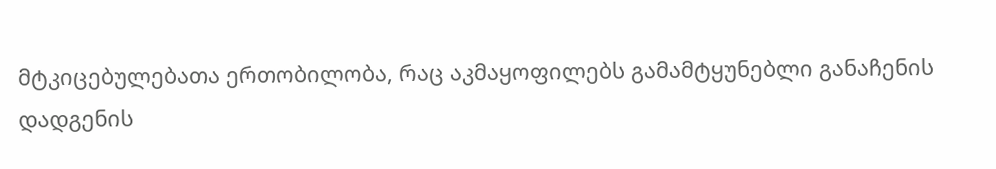მტკიცებულებათა ერთობილობა, რაც აკმაყოფილებს გამამტყუნებლი განაჩენის დადგენის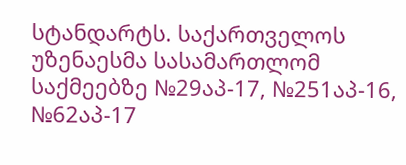სტანდარტს. საქართველოს უზენაესმა სასამართლომ საქმეებზე №29აპ-17, №251აპ-16, №62აპ-17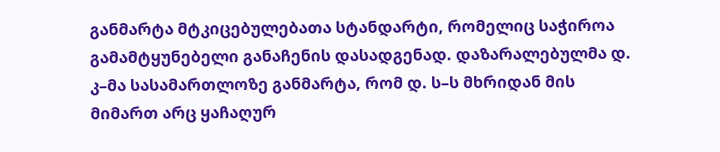განმარტა მტკიცებულებათა სტანდარტი, რომელიც საჭიროა გამამტყუნებელი განაჩენის დასადგენად. დაზარალებულმა დ. კ–მა სასამართლოზე განმარტა, რომ დ. ს–ს მხრიდან მის მიმართ არც ყაჩაღურ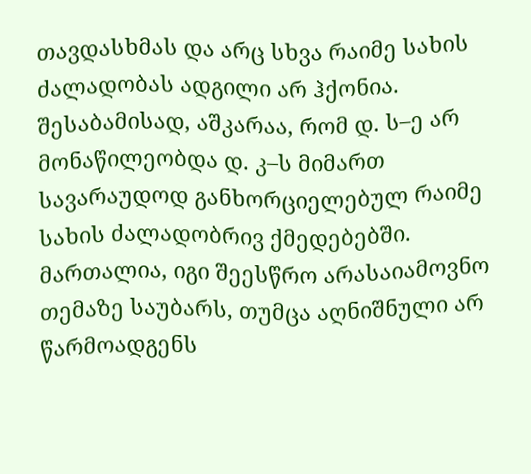თავდასხმას და არც სხვა რაიმე სახის ძალადობას ადგილი არ ჰქონია. შესაბამისად, აშკარაა, რომ დ. ს–ე არ მონაწილეობდა დ. კ–ს მიმართ სავარაუდოდ განხორციელებულ რაიმე სახის ძალადობრივ ქმედებებში. მართალია, იგი შეესწრო არასაიამოვნო თემაზე საუბარს, თუმცა აღნიშნული არ წარმოადგენს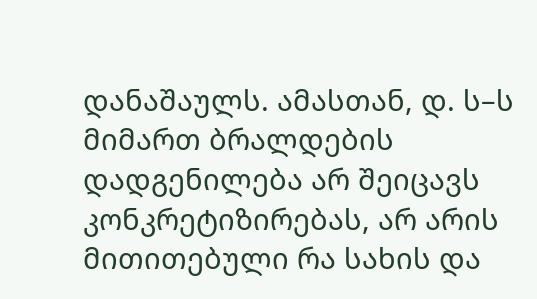დანაშაულს. ამასთან, დ. ს–ს მიმართ ბრალდების დადგენილება არ შეიცავს კონკრეტიზირებას, არ არის მითითებული რა სახის და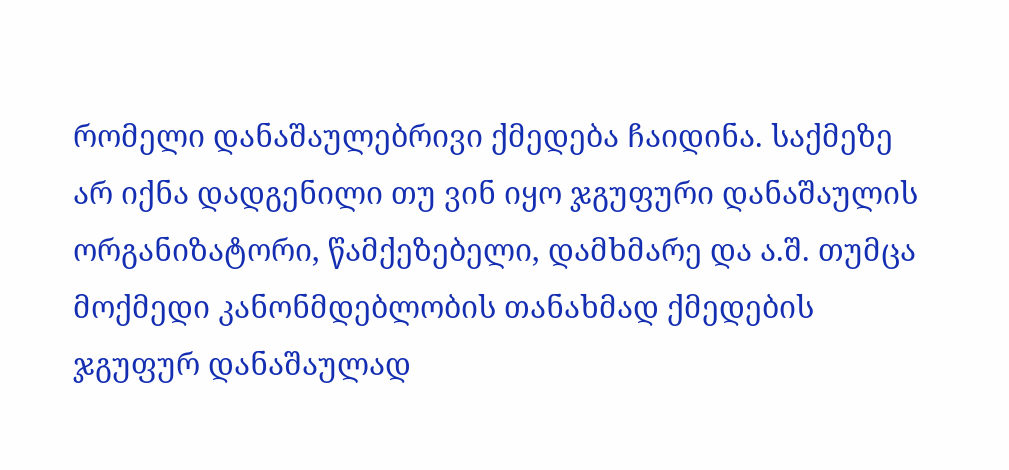რომელი დანაშაულებრივი ქმედება ჩაიდინა. საქმეზე არ იქნა დადგენილი თუ ვინ იყო ჯგუფური დანაშაულის ორგანიზატორი, წამქეზებელი, დამხმარე და ა.შ. თუმცა მოქმედი კანონმდებლობის თანახმად ქმედების ჯგუფურ დანაშაულად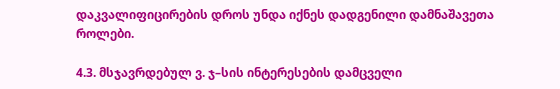დაკვალიფიცირების დროს უნდა იქნეს დადგენილი დამნაშავეთა როლები.

4.3. მსჯავრდებულ ვ. ჯ–სის ინტერესების დამცველი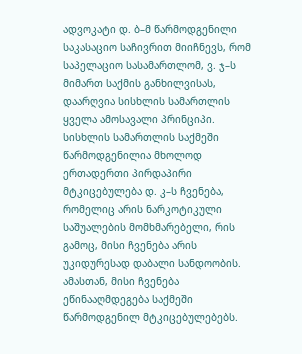ადვოკატი დ. ბ–მ წარმოდგენილი საკასაციო საჩივრით მიიჩნევს, რომ საპელაციო სასამართლომ, ვ. ჯ–ს მიმართ საქმის განხილვისას, დაარღვია სისხლის სამართლის ყველა ამოსავალი პრინციპი. სისხლის სამართლის საქმეში წარმოდგენილია მხოლოდ ერთადერთი პირდაპირი მტკიცებულება დ. კ–ს ჩვენება, რომელიც არის ნარკოტიკული საშუალების მომხმარებელი, რის გამოც, მისი ჩვენება არის უკიდურესად დაბალი სანდოობის. ამასთან, მისი ჩვენება ეწინააღმდეგება საქმეში წარმოდგენილ მტკიცებულებებს.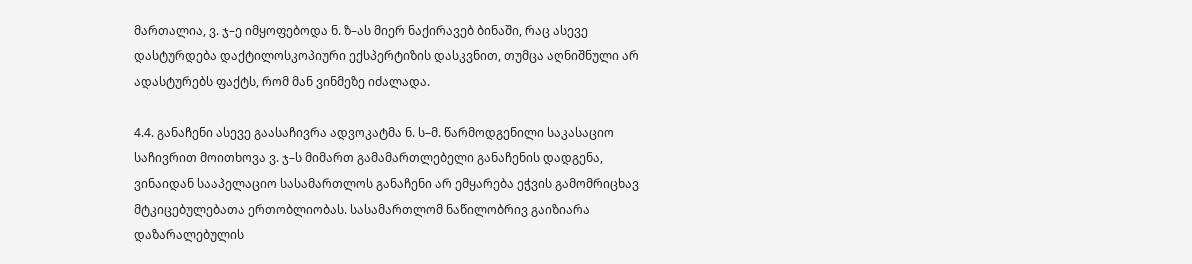მართალია, ვ. ჯ–ე იმყოფებოდა ნ. ზ–ას მიერ ნაქირავებ ბინაში, რაც ასევე დასტურდება დაქტილოსკოპიური ექსპერტიზის დასკვნით, თუმცა აღნიშნული არ ადასტურებს ფაქტს, რომ მან ვინმეზე იძალადა.

4.4. განაჩენი ასევე გაასაჩივრა ადვოკატმა ნ. ს–მ. წარმოდგენილი საკასაციო საჩივრით მოითხოვა ვ. ჯ–ს მიმართ გამამართლებელი განაჩენის დადგენა, ვინაიდან სააპელაციო სასამართლოს განაჩენი არ ემყარება ეჭვის გამომრიცხავ მტკიცებულებათა ერთობლიობას. სასამართლომ ნაწილობრივ გაიზიარა დაზარალებულის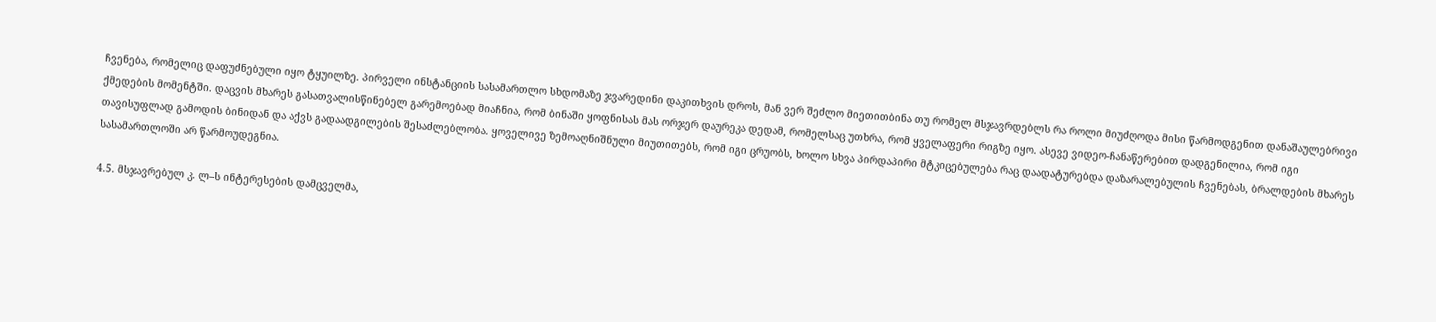ჩვენება, რომელიც დაფუძნებული იყო ტყუილზე. პირველი ინსტანციის სასამართლო სხდომაზე ჯვარედინი დაკითხვის დროს, მან ვერ შეძლო მიეთითბინა თუ რომელ მსჯავრდებლს რა როლი მიუძღოდა მისი წარმოდგენით დანაშაულებრივი ქმედების მომენტში. დაცვის მხარეს გასათვალისწინებელ გარემოებად მიაჩნია, რომ ბინაში ყოფნისას მას ორჯერ დაურეკა დედამ, რომელსაც უთხრა, რომ ყველაფერი რიგზე იყო. ასევე ვიდეო-ჩანაწერებით დადგენილია, რომ იგი თავისუფლად გამოდის ბინიდან და აქვს გადაადგილების შესაძლებლობა. ყოველივე ზემოაღნიშნული მიუთითებს, რომ იგი ცრუობს, ხოლო სხვა პირდაპირი მტკიცებულება რაც დაადატურებდა დაზარალებულის ჩვენებას, ბრალდების მხარეს სასამართლოში არ წარმოუდეგნია.

4.5. მსჯავრებულ კ. ლ–ს ინტერესების დამცველმა,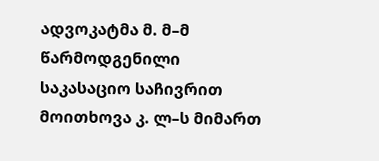ადვოკატმა მ. მ–მ წარმოდგენილი საკასაციო საჩივრით მოითხოვა კ. ლ–ს მიმართ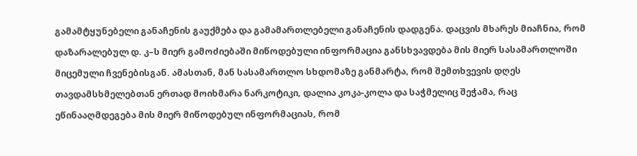გამამტყუნებელი განაჩენის გაუქმება და გამამართლებელი განაჩენის დადგენა. დაცვის მხარეს მიაჩნია, რომ დაზარალებულ დ. კ–ს მიერ გამოძიებაში მიწოდებული ინფორმაცია განსხვავდება მის მიერ სასამართლოში მიცემული ჩვენებისგან. ამასთან, მან სასამართლო სხდომაზე განმარტა, რომ შემთხვევის დღეს თავდამსხმელებთან ერთად მოიხმარა ნარკოტიკი, დალია კოკა-კოლა და საჭმელიც შეჭამა, რაც ეწინააღმდეგება მის მიერ მიწოდებულ ინფორმაციას, რომ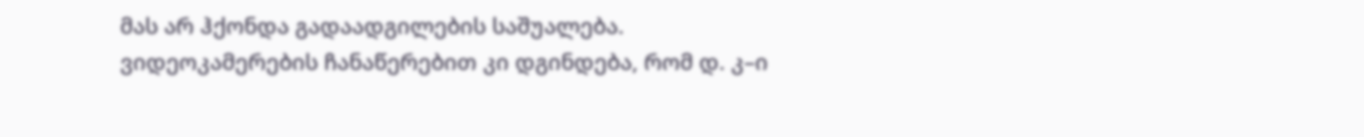მას არ ჰქონდა გადაადგილების საშუალება. ვიდეოკამერების ჩანაწერებით კი დგინდება, რომ დ. კ–ი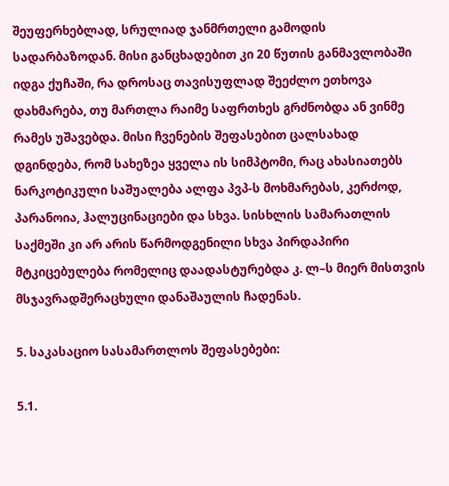შეუფერხებლად, სრულიად ჯანმრთელი გამოდის სადარბაზოდან. მისი განცხადებით კი 20 წუთის განმავლობაში იდგა ქუჩაში, რა დროსაც თავისუფლად შეეძლო ეთხოვა დახმარება, თუ მართლა რაიმე საფრთხეს გრძნობდა ან ვინმე რამეს უშავებდა. მისი ჩვენების შეფასებით ცალსახად დგინდება, რომ სახეზეა ყველა ის სიმპტომი, რაც ახასიათებს ნარკოტიკული საშუალება ალფა პვპ-ს მოხმარებას, კერძოდ, პარანოია, ჰალუცინაციები და სხვა. სისხლის სამარათლის საქმეში კი არ არის წარმოდგენილი სხვა პირდაპირი მტკიცებულება რომელიც დაადასტურებდა კ. ლ–ს მიერ მისთვის მსჯავრადშერაცხული დანაშაულის ჩადენას.

5. საკასაციო სასამართლოს შეფასებები:

5.1.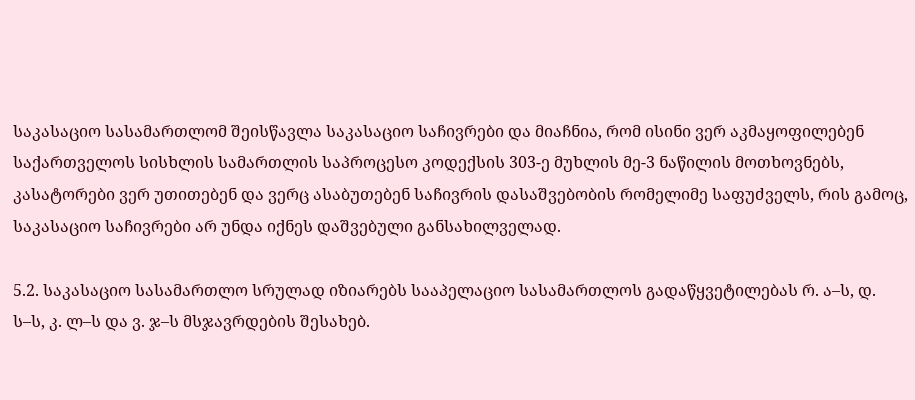საკასაციო სასამართლომ შეისწავლა საკასაციო საჩივრები და მიაჩნია, რომ ისინი ვერ აკმაყოფილებენ საქართველოს სისხლის სამართლის საპროცესო კოდექსის 303-ე მუხლის მე-3 ნაწილის მოთხოვნებს, კასატორები ვერ უთითებენ და ვერც ასაბუთებენ საჩივრის დასაშვებობის რომელიმე საფუძველს, რის გამოც, საკასაციო საჩივრები არ უნდა იქნეს დაშვებული განსახილველად.

5.2. საკასაციო სასამართლო სრულად იზიარებს სააპელაციო სასამართლოს გადაწყვეტილებას რ. ა–ს, დ. ს–ს, კ. ლ–ს და ვ. ჯ–ს მსჯავრდების შესახებ.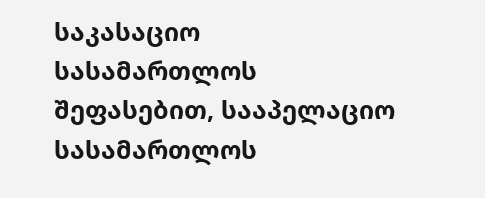საკასაციო სასამართლოს შეფასებით, სააპელაციო სასამართლოს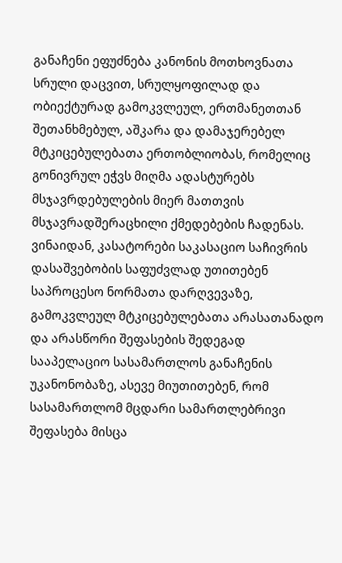განაჩენი ეფუძნება კანონის მოთხოვნათა სრული დაცვით, სრულყოფილად და ობიექტურად გამოკვლეულ, ერთმანეთთან შეთანხმებულ, აშკარა და დამაჯერებელ მტკიცებულებათა ერთობლიობას, რომელიც გონივრულ ეჭვს მიღმა ადასტურებს მსჯავრდებულების მიერ მათთვის მსჯავრადშერაცხილი ქმედებების ჩადენას. ვინაიდან, კასატორები საკასაციო საჩივრის დასაშვებობის საფუძვლად უთითებენ საპროცესო ნორმათა დარღვევაზე, გამოკვლეულ მტკიცებულებათა არასათანადო და არასწორი შეფასების შედეგად სააპელაციო სასამართლოს განაჩენის უკანონობაზე, ასევე მიუთითებენ, რომ სასამართლომ მცდარი სამართლებრივი შეფასება მისცა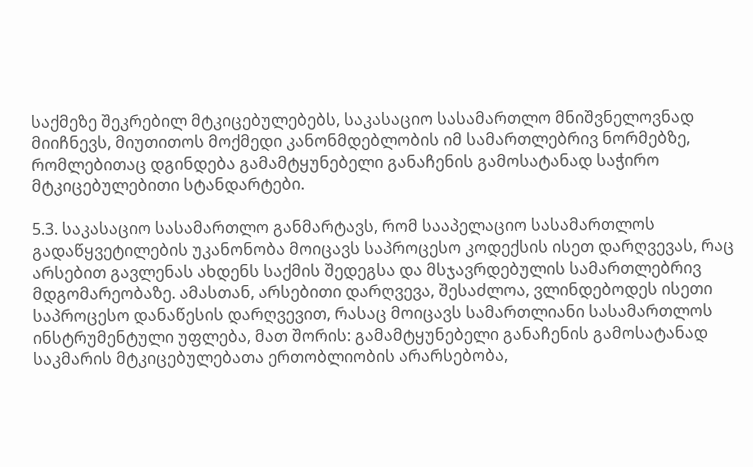საქმეზე შეკრებილ მტკიცებულებებს, საკასაციო სასამართლო მნიშვნელოვნად მიიჩნევს, მიუთითოს მოქმედი კანონმდებლობის იმ სამართლებრივ ნორმებზე, რომლებითაც დგინდება გამამტყუნებელი განაჩენის გამოსატანად საჭირო მტკიცებულებითი სტანდარტები.

5.3. საკასაციო სასამართლო განმარტავს, რომ სააპელაციო სასამართლოს გადაწყვეტილების უკანონობა მოიცავს საპროცესო კოდექსის ისეთ დარღვევას, რაც არსებით გავლენას ახდენს საქმის შედეგსა და მსჯავრდებულის სამართლებრივ მდგომარეობაზე. ამასთან, არსებითი დარღვევა, შესაძლოა, ვლინდებოდეს ისეთი საპროცესო დანაწესის დარღვევით, რასაც მოიცავს სამართლიანი სასამართლოს ინსტრუმენტული უფლება, მათ შორის: გამამტყუნებელი განაჩენის გამოსატანად საკმარის მტკიცებულებათა ერთობლიობის არარსებობა,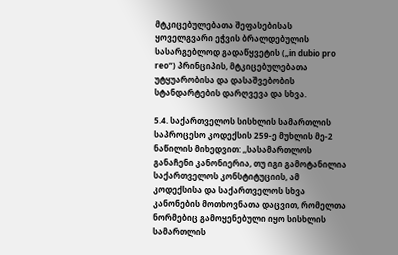მტკიცებულებათა შეფასებისას ყოველგვარი ეჭვის ბრალდებულის სასარგებლოდ გადაწყვეტის („in dubio pro reo“) პრინციპის, მტკიცებულებათა უტყუარობისა და დასაშვებობის სტანდარტების დარღვევა და სხვა.

5.4. საქართველოს სისხლის სამართლის საპროცესო კოდექსის 259-ე მუხლის მე-2 ნაწილის მიხედვით: ,,სასამართლოს განაჩენი კანონიერია, თუ იგი გამოტანილია საქართველოს კონსტიტუციის, ამ კოდექსისა და საქართველოს სხვა კანონების მოთხოვნათა დაცვით, რომელთა ნორმებიც გამოყენებული იყო სისხლის სამართლის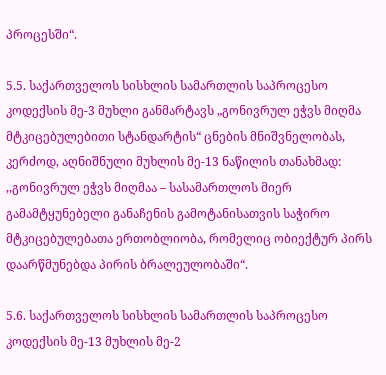პროცესში“.

5.5. საქართველოს სისხლის სამართლის საპროცესო კოდექსის მე-3 მუხლი განმარტავს „გონივრულ ეჭვს მიღმა მტკიცებულებითი სტანდარტის“ ცნების მნიშვნელობას, კერძოდ, აღნიშნული მუხლის მე-13 ნაწილის თანახმად: ,,გონივრულ ეჭვს მიღმაა – სასამართლოს მიერ გამამტყუნებელი განაჩენის გამოტანისათვის საჭირო მტკიცებულებათა ერთობლიობა, რომელიც ობიექტურ პირს დაარწმუნებდა პირის ბრალეულობაში“.

5.6. საქართველოს სისხლის სამართლის საპროცესო კოდექსის მე-13 მუხლის მე-2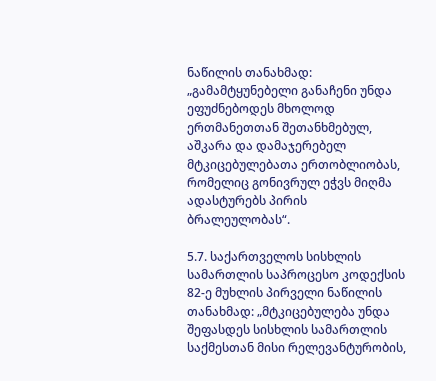ნაწილის თანახმად: „გამამტყუნებელი განაჩენი უნდა ეფუძნებოდეს მხოლოდ ერთმანეთთან შეთანხმებულ, აშკარა და დამაჯერებელ მტკიცებულებათა ერთობლიობას, რომელიც გონივრულ ეჭვს მიღმა ადასტურებს პირის ბრალეულობას“.

5.7. საქართველოს სისხლის სამართლის საპროცესო კოდექსის 82-ე მუხლის პირველი ნაწილის თანახმად: „მტკიცებულება უნდა შეფასდეს სისხლის სამართლის საქმესთან მისი რელევანტურობის,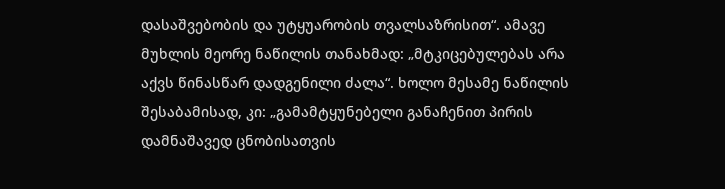დასაშვებობის და უტყუარობის თვალსაზრისით“. ამავე მუხლის მეორე ნაწილის თანახმად: „მტკიცებულებას არა აქვს წინასწარ დადგენილი ძალა“. ხოლო მესამე ნაწილის შესაბამისად, კი: „გამამტყუნებელი განაჩენით პირის დამნაშავედ ცნობისათვის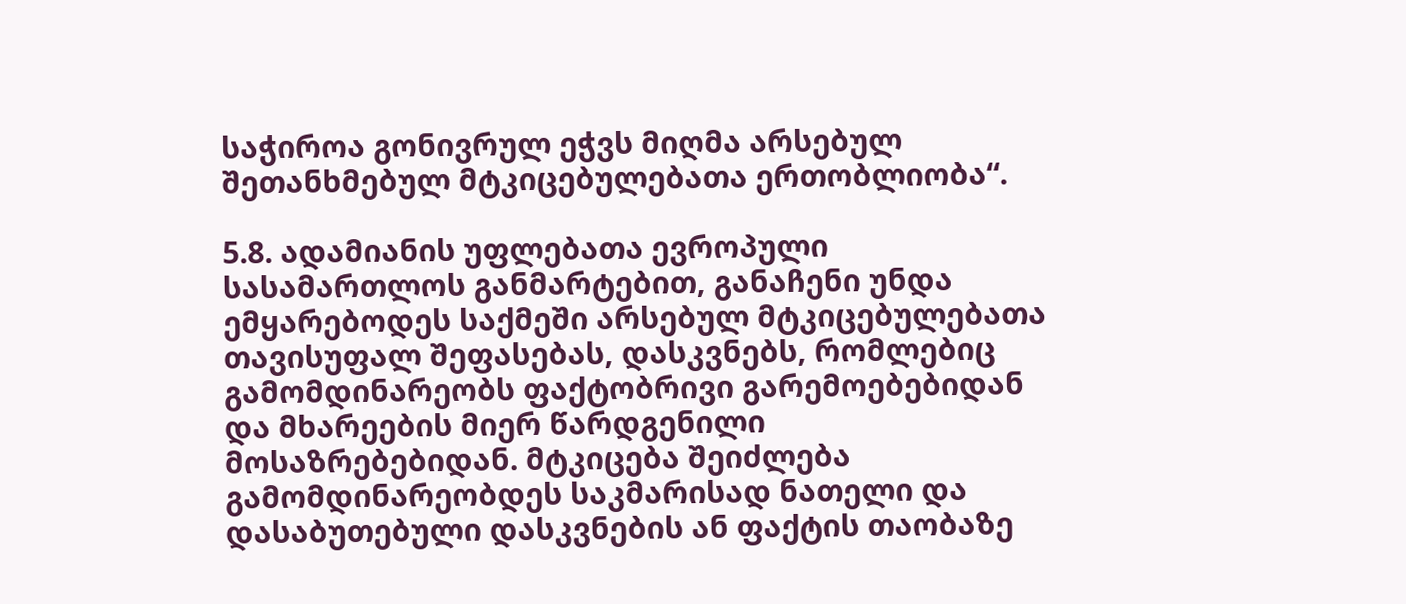საჭიროა გონივრულ ეჭვს მიღმა არსებულ შეთანხმებულ მტკიცებულებათა ერთობლიობა“.

5.8. ადამიანის უფლებათა ევროპული სასამართლოს განმარტებით, განაჩენი უნდა ემყარებოდეს საქმეში არსებულ მტკიცებულებათა თავისუფალ შეფასებას, დასკვნებს, რომლებიც გამომდინარეობს ფაქტობრივი გარემოებებიდან და მხარეების მიერ წარდგენილი მოსაზრებებიდან. მტკიცება შეიძლება გამომდინარეობდეს საკმარისად ნათელი და დასაბუთებული დასკვნების ან ფაქტის თაობაზე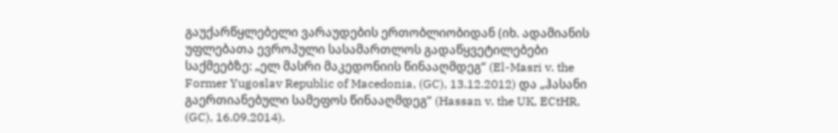გაუქარწყლებელი ვარაუდების ერთობლიობიდან (იხ. ადამიანის უფლებათა ევროპული სასამართლოს გადაწყვეტილებები საქმეებზე: „ელ მასრი მაკედონიის წინააღმდეგ“ (El-Masri v. the Former Yugoslav Republic of Macedonia, (GC), 13.12.2012) და „ჰასანი გაერთიანებული სამეფოს წინააღმდეგ“ (Hassan v. the UK, ECtHR, (GC), 16.09.2014).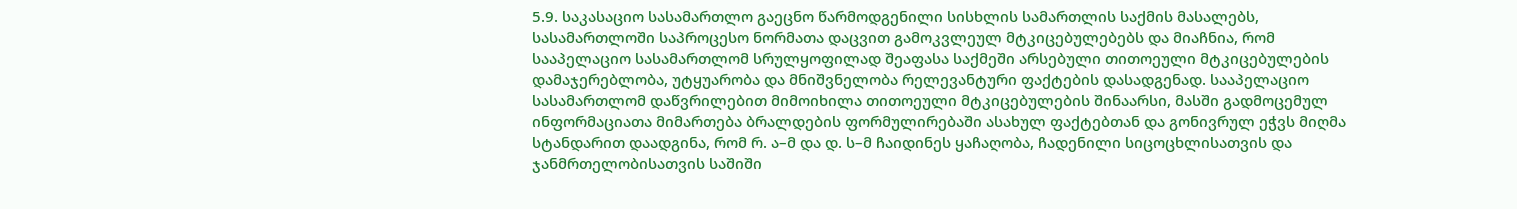5.9. საკასაციო სასამართლო გაეცნო წარმოდგენილი სისხლის სამართლის საქმის მასალებს, სასამართლოში საპროცესო ნორმათა დაცვით გამოკვლეულ მტკიცებულებებს და მიაჩნია, რომ სააპელაციო სასამართლომ სრულყოფილად შეაფასა საქმეში არსებული თითოეული მტკიცებულების დამაჯერებლობა, უტყუარობა და მნიშვნელობა რელევანტური ფაქტების დასადგენად. სააპელაციო სასამართლომ დაწვრილებით მიმოიხილა თითოეული მტკიცებულების შინაარსი, მასში გადმოცემულ ინფორმაციათა მიმართება ბრალდების ფორმულირებაში ასახულ ფაქტებთან და გონივრულ ეჭვს მიღმა სტანდარით დაადგინა, რომ რ. ა–მ და დ. ს–მ ჩაიდინეს ყაჩაღობა, ჩადენილი სიცოცხლისათვის და ჯანმრთელობისათვის საშიში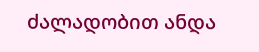ძალადობით ანდა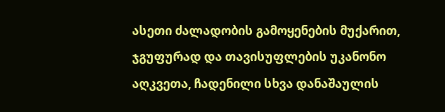ასეთი ძალადობის გამოყენების მუქარით, ჯგუფურად და თავისუფლების უკანონო აღკვეთა, ჩადენილი სხვა დანაშაულის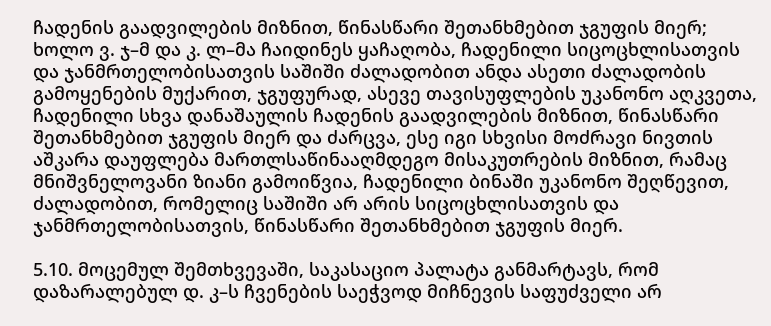ჩადენის გაადვილების მიზნით, წინასწარი შეთანხმებით ჯგუფის მიერ; ხოლო ვ. ჯ–მ და კ. ლ–მა ჩაიდინეს ყაჩაღობა, ჩადენილი სიცოცხლისათვის და ჯანმრთელობისათვის საშიში ძალადობით ანდა ასეთი ძალადობის გამოყენების მუქარით, ჯგუფურად, ასევე თავისუფლების უკანონო აღკვეთა, ჩადენილი სხვა დანაშაულის ჩადენის გაადვილების მიზნით, წინასწარი შეთანხმებით ჯგუფის მიერ და ძარცვა, ესე იგი სხვისი მოძრავი ნივთის აშკარა დაუფლება მართლსაწინააღმდეგო მისაკუთრების მიზნით, რამაც მნიშვნელოვანი ზიანი გამოიწვია, ჩადენილი ბინაში უკანონო შეღწევით, ძალადობით, რომელიც საშიში არ არის სიცოცხლისათვის და ჯანმრთელობისათვის, წინასწარი შეთანხმებით ჯგუფის მიერ.

5.10. მოცემულ შემთხვევაში, საკასაციო პალატა განმარტავს, რომ დაზარალებულ დ. კ–ს ჩვენების საეჭვოდ მიჩნევის საფუძველი არ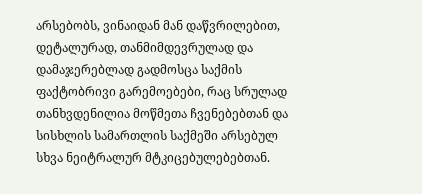არსებობს, ვინაიდან მან დაწვრილებით, დეტალურად, თანმიმდევრულად და დამაჯერებლად გადმოსცა საქმის ფაქტობრივი გარემოებები, რაც სრულად თანხვდენილია მოწმეთა ჩვენებებთან და სისხლის სამართლის საქმეში არსებულ სხვა ნეიტრალურ მტკიცებულებებთან.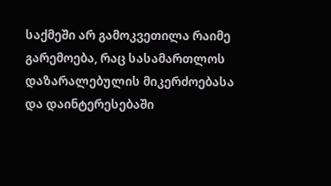საქმეში არ გამოკვეთილა რაიმე გარემოება, რაც სასამართლოს დაზარალებულის მიკერძოებასა და დაინტერესებაში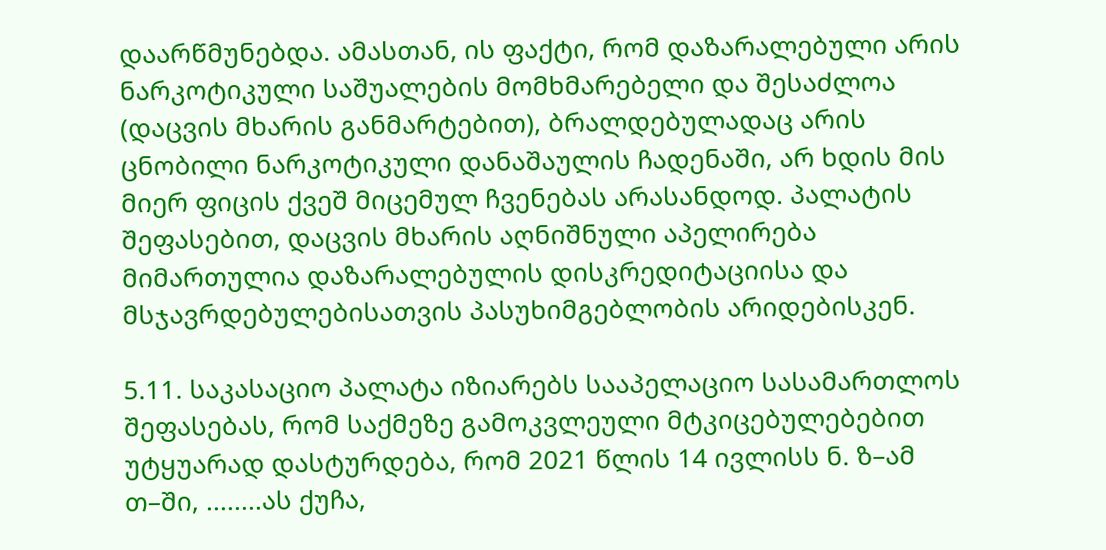დაარწმუნებდა. ამასთან, ის ფაქტი, რომ დაზარალებული არის ნარკოტიკული საშუალების მომხმარებელი და შესაძლოა (დაცვის მხარის განმარტებით), ბრალდებულადაც არის ცნობილი ნარკოტიკული დანაშაულის ჩადენაში, არ ხდის მის მიერ ფიცის ქვეშ მიცემულ ჩვენებას არასანდოდ. პალატის შეფასებით, დაცვის მხარის აღნიშნული აპელირება მიმართულია დაზარალებულის დისკრედიტაციისა და მსჯავრდებულებისათვის პასუხიმგებლობის არიდებისკენ.

5.11. საკასაციო პალატა იზიარებს სააპელაციო სასამართლოს შეფასებას, რომ საქმეზე გამოკვლეული მტკიცებულებებით უტყუარად დასტურდება, რომ 2021 წლის 14 ივლისს ნ. ზ–ამ თ–ში, ........ას ქუჩა,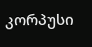კორპუსი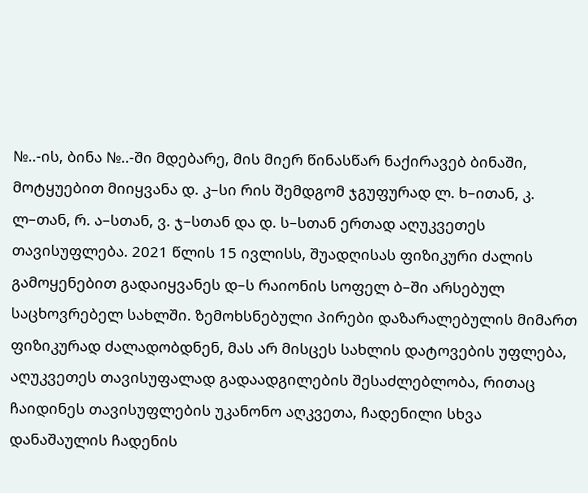№..-ის, ბინა №..-ში მდებარე, მის მიერ წინასწარ ნაქირავებ ბინაში, მოტყუებით მიიყვანა დ. კ–სი რის შემდგომ ჯგუფურად ლ. ხ–ითან, კ. ლ–თან, რ. ა–სთან, ვ. ჯ–სთან და დ. ს–სთან ერთად აღუკვეთეს თავისუფლება. 2021 წლის 15 ივლისს, შუადღისას ფიზიკური ძალის გამოყენებით გადაიყვანეს დ–ს რაიონის სოფელ ბ–ში არსებულ საცხოვრებელ სახლში. ზემოხსნებული პირები დაზარალებულის მიმართ ფიზიკურად ძალადობდნენ, მას არ მისცეს სახლის დატოვების უფლება, აღუკვეთეს თავისუფალად გადაადგილების შესაძლებლობა, რითაც ჩაიდინეს თავისუფლების უკანონო აღკვეთა, ჩადენილი სხვა დანაშაულის ჩადენის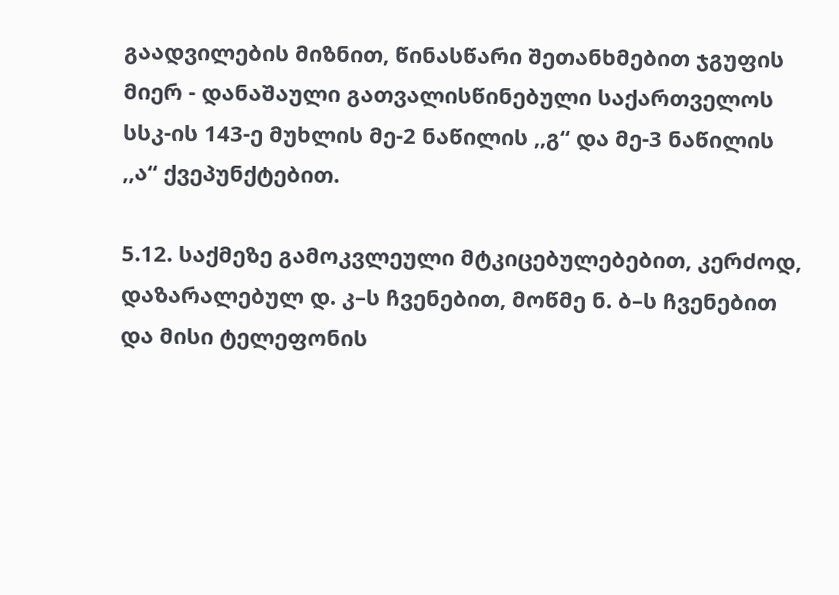გაადვილების მიზნით, წინასწარი შეთანხმებით ჯგუფის მიერ - დანაშაული გათვალისწინებული საქართველოს სსკ-ის 143-ე მუხლის მე-2 ნაწილის ,,გ“ და მე-3 ნაწილის ,,ა“ ქვეპუნქტებით.

5.12. საქმეზე გამოკვლეული მტკიცებულებებით, კერძოდ, დაზარალებულ დ. კ–ს ჩვენებით, მოწმე ნ. ბ–ს ჩვენებით და მისი ტელეფონის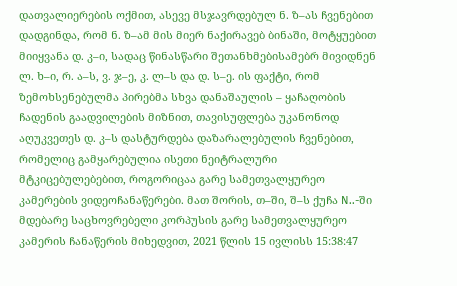დათვალიერების ოქმით, ასევე მსჯავრდებულ ნ. ზ–ას ჩვენებით დადგინდა, რომ ნ. ზ–ამ მის მიერ ნაქირავებ ბინაში, მოტყუებით მიიყვანა დ. კ–ი, სადაც წინასწარი შეთანხმებისამებრ მივიდნენ ლ. ხ–ი, რ. ა–ს, ვ. ჯ–ე, კ. ლ–ს და დ. ს–ე. ის ფაქტი, რომ ზემოხსენებულმა პირებმა სხვა დანაშაულის – ყაჩაღობის ჩადენის გაადვილების მიზნით, თავისუფლება უკანონოდ აღუკვეთეს დ. კ–ს დასტურდება დაზარალებულის ჩვენებით, რომელიც გამყარებულია ისეთი ნეიტრალური მტკიცებულებებით, როგორიცაა გარე სამეთვალყურეო კამერების ვიდეოჩანაწერები. მათ შორის, თ–ში, შ–ს ქუჩა N..-ში მდებარე საცხოვრებელი კორპუსის გარე სამეთვალყურეო კამერის ჩანაწერის მიხედვით, 2021 წლის 15 ივლისს 15:38:47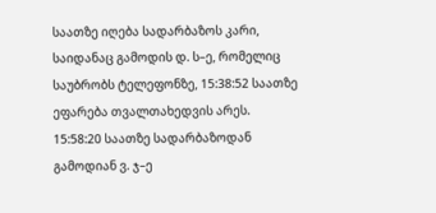საათზე იღება სადარბაზოს კარი, საიდანაც გამოდის დ. ს–ე, რომელიც საუბრობს ტელეფონზე, 15:38:52 საათზე ეფარება თვალთახედვის არეს. 15:58:20 საათზე სადარბაზოდან გამოდიან ვ. ჯ–ე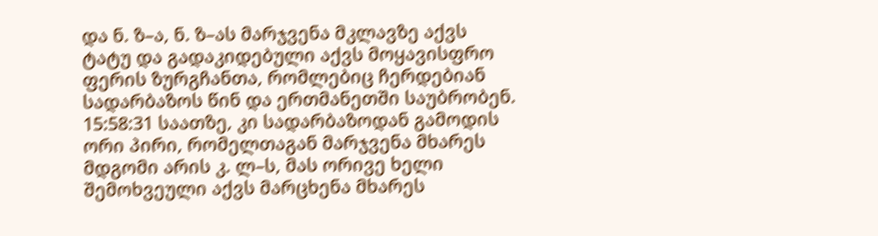და ნ. ზ–ა, ნ. ზ–ას მარჯვენა მკლავზე აქვს ტატუ და გადაკიდებული აქვს მოყავისფრო ფერის ზურგჩანთა, რომლებიც ჩერდებიან სადარბაზოს წინ და ერთმანეთში საუბრობენ. 15:58:31 საათზე, კი სადარბაზოდან გამოდის ორი პირი, რომელთაგან მარჯვენა მხარეს მდგომი არის კ. ლ–ს, მას ორივე ხელი შემოხვეული აქვს მარცხენა მხარეს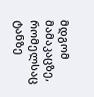მდგომ მამაკაცზე, რომელსაც ტანზე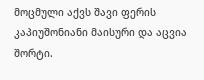მოცმული აქვს შავი ფერის კაპიუშონიანი მაისური და აცვია შორტი.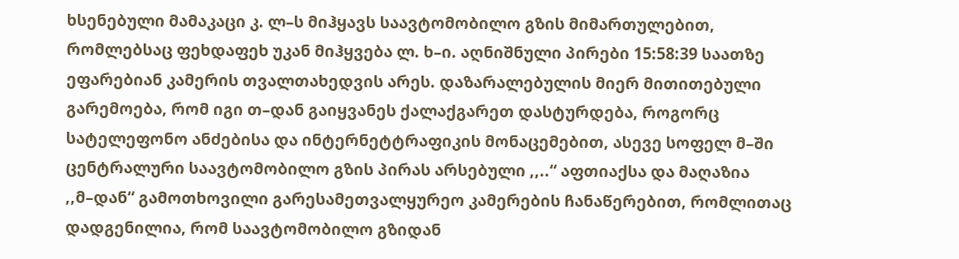ხსენებული მამაკაცი კ. ლ–ს მიჰყავს საავტომობილო გზის მიმართულებით, რომლებსაც ფეხდაფეხ უკან მიჰყვება ლ. ხ–ი. აღნიშნული პირები 15:58:39 საათზე ეფარებიან კამერის თვალთახედვის არეს. დაზარალებულის მიერ მითითებული გარემოება, რომ იგი თ–დან გაიყვანეს ქალაქგარეთ დასტურდება, როგორც სატელეფონო ანძებისა და ინტერნეტტრაფიკის მონაცემებით, ასევე სოფელ მ–ში ცენტრალური საავტომობილო გზის პირას არსებული ,,..“ აფთიაქსა და მაღაზია ,,მ–დან“ გამოთხოვილი გარესამეთვალყურეო კამერების ჩანაწერებით, რომლითაც დადგენილია, რომ საავტომობილო გზიდან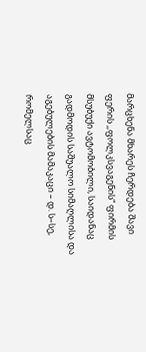მარცხენა მხარეს ჩერდება შავი ფერის ,,ფოლკსვაგენის“ ფირმის მსუბუქი ავტომობილი, საიდანაც გადმოდის საშუალო სიმაღლისა და აგებულების მამაკაცი – დ. ს–სე, რომელსაც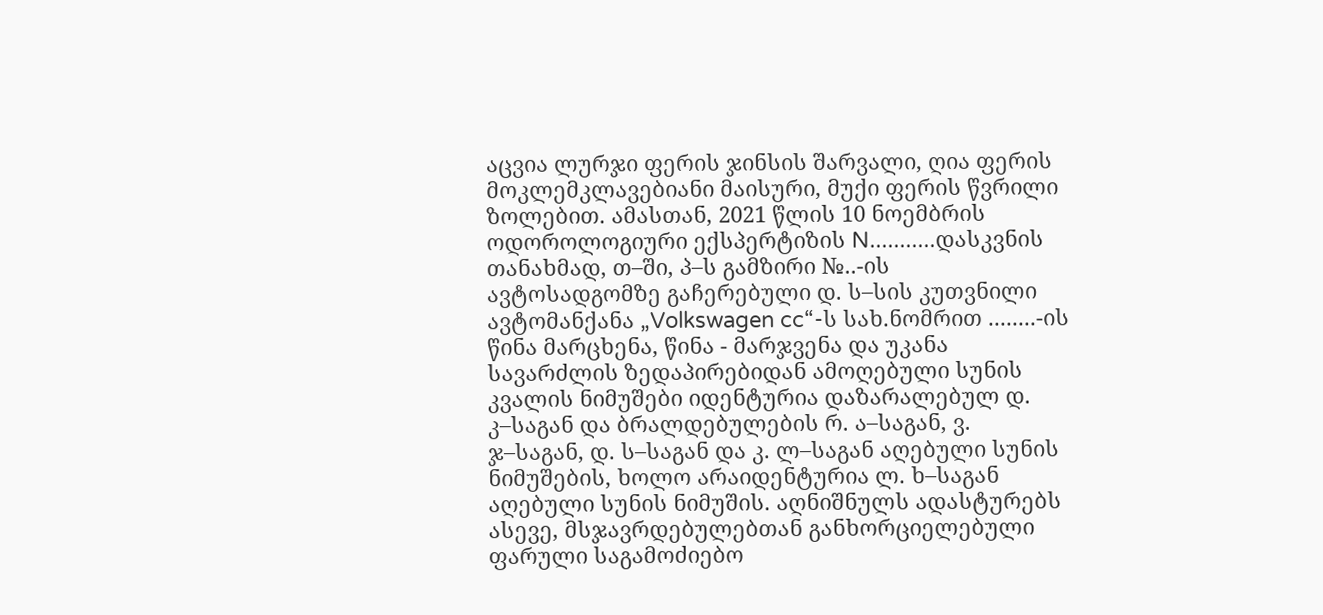აცვია ლურჯი ფერის ჯინსის შარვალი, ღია ფერის მოკლემკლავებიანი მაისური, მუქი ფერის წვრილი ზოლებით. ამასთან, 2021 წლის 10 ნოემბრის ოდოროლოგიური ექსპერტიზის N...........დასკვნის თანახმად, თ–ში, პ–ს გამზირი №..-ის ავტოსადგომზე გაჩერებული დ. ს–სის კუთვნილი ავტომანქანა „Volkswagen cc“-ს სახ.ნომრით ........-ის წინა მარცხენა, წინა - მარჯვენა და უკანა სავარძლის ზედაპირებიდან ამოღებული სუნის კვალის ნიმუშები იდენტურია დაზარალებულ დ. კ–საგან და ბრალდებულების რ. ა–საგან, ვ. ჯ–საგან, დ. ს–საგან და კ. ლ–საგან აღებული სუნის ნიმუშების, ხოლო არაიდენტურია ლ. ხ–საგან აღებული სუნის ნიმუშის. აღნიშნულს ადასტურებს ასევე, მსჯავრდებულებთან განხორციელებული ფარული საგამოძიებო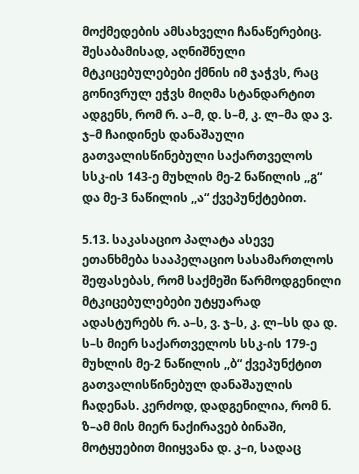მოქმედების ამსახველი ჩანაწერებიც. შესაბამისად, აღნიშნული მტკიცებულებები ქმნის იმ ჯაჭვს, რაც გონივრულ ეჭვს მიღმა სტანდარტით ადგენს, რომ რ. ა–მ, დ. ს–მ, კ. ლ–მა და ვ. ჯ–მ ჩაიდინეს დანაშაული გათვალისწინებული საქართველოს სსკ-ის 143-ე მუხლის მე-2 ნაწილის ,,გ“ და მე-3 ნაწილის ,,ა“ ქვეპუნქტებით.

5.13. საკასაციო პალატა ასევე ეთანხმება სააპელაციო სასამართლოს შეფასებას, რომ საქმეში წარმოდგენილი მტკიცებულებები უტყუარად ადასტურებს რ. ა–ს, ვ. ჯ–ს, კ. ლ–სს და დ. ს–ს მიერ საქართველოს სსკ-ის 179-ე მუხლის მე-2 ნაწილის ,,ბ“ ქვეპუნქტით გათვალისწინებულ დანაშაულის ჩადენას. კერძოდ, დადგენილია, რომ ნ. ზ–ამ მის მიერ ნაქირავებ ბინაში, მოტყუებით მიიყვანა დ. კ–ი, სადაც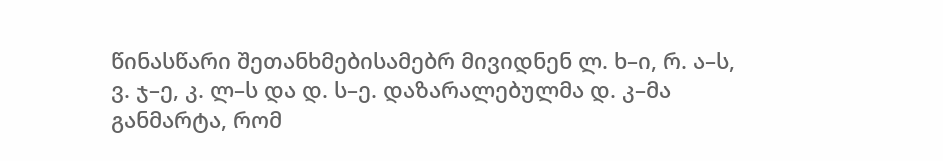წინასწარი შეთანხმებისამებრ მივიდნენ ლ. ხ–ი, რ. ა–ს, ვ. ჯ–ე, კ. ლ–ს და დ. ს–ე. დაზარალებულმა დ. კ–მა განმარტა, რომ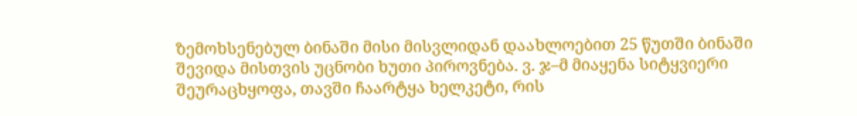ზემოხსენებულ ბინაში მისი მისვლიდან დაახლოებით 25 წუთში ბინაში შევიდა მისთვის უცნობი ხუთი პიროვნება. ვ. ჯ–მ მიაყენა სიტყვიერი შეურაცხყოფა, თავში ჩაარტყა ხელკეტი, რის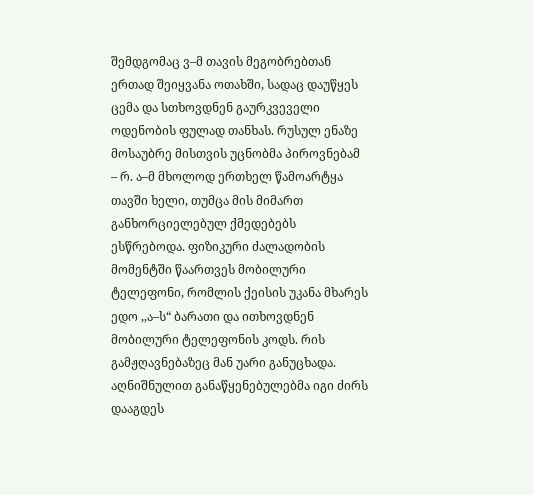შემდგომაც ვ–მ თავის მეგობრებთან ერთად შეიყვანა ოთახში, სადაც დაუწყეს ცემა და სთხოვდნენ გაურკვეველი ოდენობის ფულად თანხას. რუსულ ენაზე მოსაუბრე მისთვის უცნობმა პიროვნებამ – რ. ა–მ მხოლოდ ერთხელ წამოარტყა თავში ხელი, თუმცა მის მიმართ განხორციელებულ ქმედებებს ესწრებოდა. ფიზიკური ძალადობის მომენტში წაართვეს მობილური ტელეფონი, რომლის ქეისის უკანა მხარეს ედო ,,ა–ს“ ბარათი და ითხოვდნენ მობილური ტელეფონის კოდს. რის გამჟღავნებაზეც მან უარი განუცხადა. აღნიშნულით განაწყენებულებმა იგი ძირს დააგდეს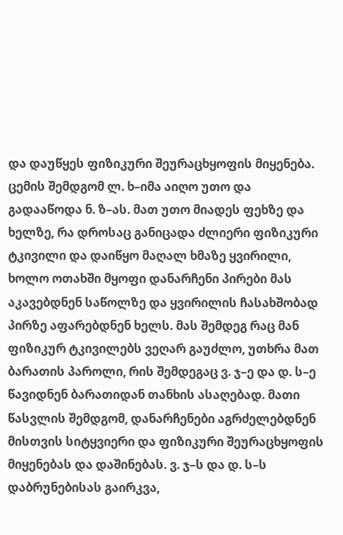და დაუწყეს ფიზიკური შეურაცხყოფის მიყენება. ცემის შემდგომ ლ. ხ–იმა აიღო უთო და გადააწოდა ნ. ზ–ას. მათ უთო მიადეს ფეხზე და ხელზე, რა დროსაც განიცადა ძლიერი ფიზიკური ტკივილი და დაიწყო მაღალ ხმაზე ყვირილი, ხოლო ოთახში მყოფი დანარჩენი პირები მას აკავებდნენ საწოლზე და ყვირილის ჩასახშობად პირზე აფარებდნენ ხელს. მას შემდეგ რაც მან ფიზიკურ ტკივილებს ვეღარ გაუძლო, უთხრა მათ ბარათის პაროლი, რის შემდეგაც ვ. ჯ–ე და დ. ს–ე წავიდნენ ბარათიდან თანხის ასაღებად. მათი წასვლის შემდგომ, დანარჩენები აგრძელებდნენ მისთვის სიტყვიერი და ფიზიკური შეურაცხყოფის მიყენებას და დაშინებას. ვ. ჯ–ს და დ. ს–ს დაბრუნებისას გაირკვა,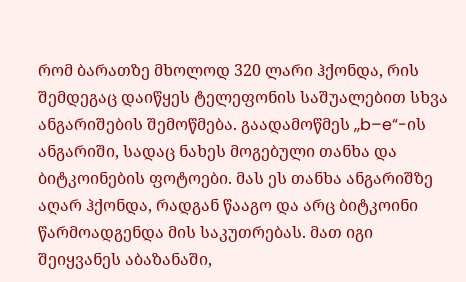რომ ბარათზე მხოლოდ 320 ლარი ჰქონდა, რის შემდეგაც დაიწყეს ტელეფონის საშუალებით სხვა ანგარიშების შემოწმება. გაადამოწმეს ,,b–e“-ის ანგარიში, სადაც ნახეს მოგებული თანხა და ბიტკოინების ფოტოები. მას ეს თანხა ანგარიშზე აღარ ჰქონდა, რადგან წააგო და არც ბიტკოინი წარმოადგენდა მის საკუთრებას. მათ იგი შეიყვანეს აბაზანაში,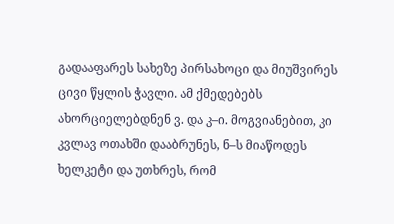გადააფარეს სახეზე პირსახოცი და მიუშვირეს ცივი წყლის ჭავლი. ამ ქმედებებს ახორციელებდნენ ვ. და კ–ი. მოგვიანებით, კი კვლავ ოთახში დააბრუნეს, ნ–ს მიაწოდეს ხელკეტი და უთხრეს, რომ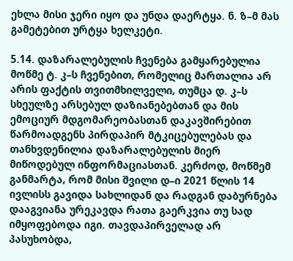ეხლა მისი ჯერი იყო და უნდა დაერტყა. ნ. ზ–მ მას გამეტებით ურტყა ხელკეტი.

5.14. დაზარალებულის ჩვენება გამყარებულია მოწმე ტ. კ–ს ჩვენებით, რომელიც მართალია არ არის ფაქტის თვითმხილველი, თუმცა დ. კ–ს სხეულზე არსებულ დაზიანებებთან და მის ემოციურ მდგომარეობასთან დაკავშირებით წარმოადგენს პირდაპირ მტკიცებულებას და თანხვდენილია დაზარალებულის მიერ მიწოდებულ ინფორმაციასთან. კერძოდ, მოწმემ განმარტა, რომ მისი შვილი დ–ი 2021 წლის 14 ივლისს გავიდა სახლიდან და რადგან დაბურნება დააგვიანა ურეკავდა რათა გაერკვია თუ სად იმყოფებოდა იგი. თავდაპირველად არ პასუხობდა,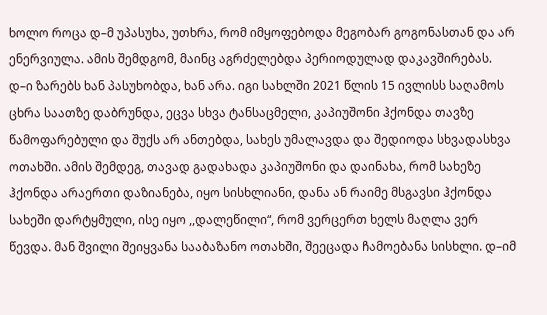ხოლო როცა დ–მ უპასუხა, უთხრა, რომ იმყოფებოდა მეგობარ გოგონასთან და არ ენერვიულა. ამის შემდგომ, მაინც აგრძელებდა პერიოდულად დაკავშირებას. დ–ი ზარებს ხან პასუხობდა, ხან არა. იგი სახლში 2021 წლის 15 ივლისს საღამოს ცხრა საათზე დაბრუნდა, ეცვა სხვა ტანსაცმელი, კაპიუშონი ჰქონდა თავზე წამოფარებული და შუქს არ ანთებდა, სახეს უმალავდა და შედიოდა სხვადასხვა ოთახში. ამის შემდეგ, თავად გადახადა კაპიუშონი და დაინახა, რომ სახეზე ჰქონდა არაერთი დაზიანება, იყო სისხლიანი, დანა ან რაიმე მსგავსი ჰქონდა სახეში დარტყმული, ისე იყო ,,დალეწილი“, რომ ვერცერთ ხელს მაღლა ვერ წევდა. მან შვილი შეიყვანა სააბაზანო ოთახში, შეეცადა ჩამოებანა სისხლი. დ–იმ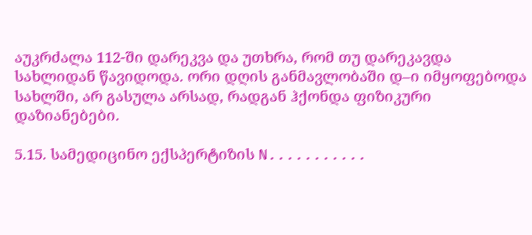აუკრძალა 112-ში დარეკვა და უთხრა, რომ თუ დარეკავდა სახლიდან წავიდოდა. ორი დღის განმავლობაში დ–ი იმყოფებოდა სახლში, არ გასულა არსად, რადგან ჰქონდა ფიზიკური დაზიანებები.

5.15. სამედიცინო ექსპერტიზის N...........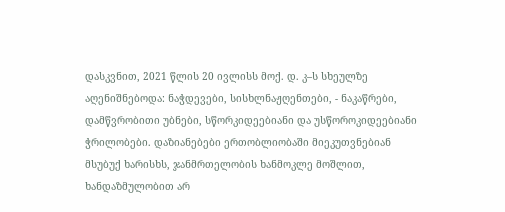დასკვნით, 2021 წლის 20 ივლისს მოქ. დ. კ–ს სხეულზე აღენიშნებოდა: ნაჭდევები, სისხლნაჟღენთები, - ნაკაწრები, დამწვრობითი უბნები, სწორკიდეებიანი და უსწოროკიდეებიანი ჭრილობები. დაზიანებები ერთობლიობაში მიეკუთვნებიან მსუბუქ ხარისხს, ჯანმრთელობის ხანმოკლე მოშლით, ხანდაზმულობით არ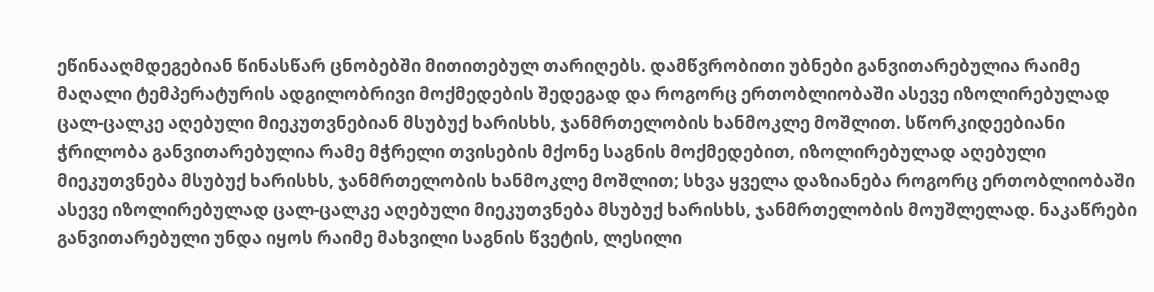ეწინააღმდეგებიან წინასწარ ცნობებში მითითებულ თარიღებს. დამწვრობითი უბნები განვითარებულია რაიმე მაღალი ტემპერატურის ადგილობრივი მოქმედების შედეგად და როგორც ერთობლიობაში ასევე იზოლირებულად ცალ-ცალკე აღებული მიეკუთვნებიან მსუბუქ ხარისხს, ჯანმრთელობის ხანმოკლე მოშლით. სწორკიდეებიანი ჭრილობა განვითარებულია რამე მჭრელი თვისების მქონე საგნის მოქმედებით, იზოლირებულად აღებული მიეკუთვნება მსუბუქ ხარისხს, ჯანმრთელობის ხანმოკლე მოშლით; სხვა ყველა დაზიანება როგორც ერთობლიობაში ასევე იზოლირებულად ცალ-ცალკე აღებული მიეკუთვნება მსუბუქ ხარისხს, ჯანმრთელობის მოუშლელად. ნაკაწრები განვითარებული უნდა იყოს რაიმე მახვილი საგნის წვეტის, ლესილი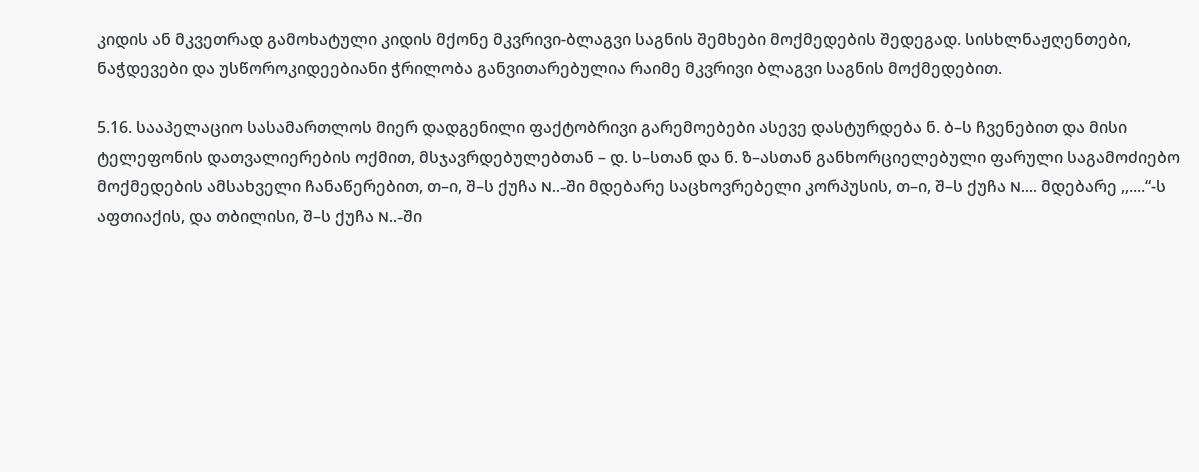კიდის ან მკვეთრად გამოხატული კიდის მქონე მკვრივი-ბლაგვი საგნის შემხები მოქმედების შედეგად. სისხლნაჟღენთები, ნაჭდევები და უსწოროკიდეებიანი ჭრილობა განვითარებულია რაიმე მკვრივი ბლაგვი საგნის მოქმედებით.

5.16. სააპელაციო სასამართლოს მიერ დადგენილი ფაქტობრივი გარემოებები ასევე დასტურდება ნ. ბ–ს ჩვენებით და მისი ტელეფონის დათვალიერების ოქმით, მსჯავრდებულებთან – დ. ს–სთან და ნ. ზ–ასთან განხორციელებული ფარული საგამოძიებო მოქმედების ამსახველი ჩანაწერებით, თ–ი, შ–ს ქუჩა N..-ში მდებარე საცხოვრებელი კორპუსის, თ–ი, შ–ს ქუჩა N.... მდებარე ,,....“-ს აფთიაქის, და თბილისი, შ–ს ქუჩა N..-ში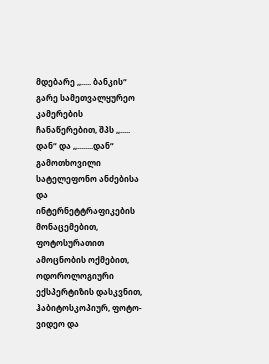მდებარე ,,..... ბანკის“ გარე სამეთვალყურეო კამერების ჩანაწერებით, შპს ,,..... დან“ და ,,........დან“ გამოთხოვილი სატელეფონო ანძებისა და ინტერნეტტრაფიკების მონაცემებით, ფოტოსურათით ამოცნობის ოქმებით, ოდოროლოგიური ექსპერტიზის დასკვნით, ჰაბიტოსკოპიურ, ფოტო-ვიდეო და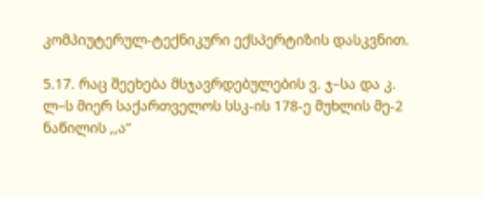კომპიუტერულ-ტექნიკური ექსპერტიზის დასკვნით.

5.17. რაც შეეხება მსჯავრდებულების ვ. ჯ–სა და კ. ლ–ს მიერ საქართველოს სსკ-ის 178-ე მუხლის მე-2 ნაწილის ,,ა“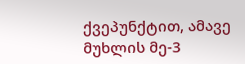ქვეპუნქტით, ამავე მუხლის მე-3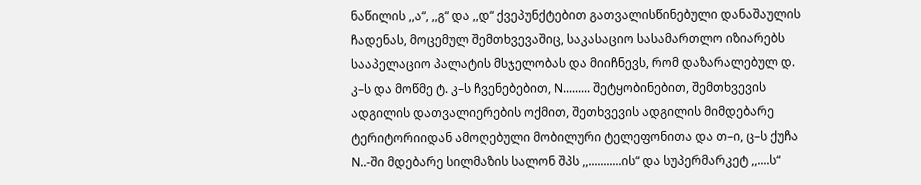ნაწილის ,,ა“, ,,გ“ და ,,დ“ ქვეპუნქტებით გათვალისწინებული დანაშაულის ჩადენას, მოცემულ შემთხვევაშიც, საკასაციო სასამართლო იზიარებს სააპელაციო პალატის მსჯელობას და მიიჩნევს, რომ დაზარალებულ დ. კ–ს და მოწმე ტ. კ–ს ჩვენებებით, N......... შეტყობინებით, შემთხვევის ადგილის დათვალიერების ოქმით, შეთხვევის ადგილის მიმდებარე ტერიტორიიდან ამოღებული მობილური ტელეფონითა და თ–ი, ც–ს ქუჩა N..-ში მდებარე სილმაზის სალონ შპს ,,...........ის“ და სუპერმარკეტ ,,....ს“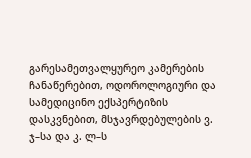გარესამეთვალყურეო კამერების ჩანაწერებით, ოდოროლოგიური და სამედიცინო ექსპერტიზის დასკვნებით, მსჯავრდებულების ვ. ჯ–სა და კ. ლ–ს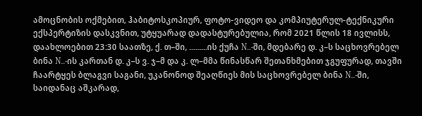ამოცნობის ოქმებით, ჰაბიტოსკოპიურ, ფოტო-ვიდეო და კომპიუტერულ-ტექნიკური ექსპერტიზის დასკვნით, უტყუარად დადასტურებულია, რომ 2021 წლის 18 ივლისს, დაახლოებით 23:30 საათზე, ქ. თ–ში, .........ის ქუჩა N..-ში, მდებარე დ. კ–ს საცხოვრებელ ბინა N..-ის კართან დ. კ–ს ვ. ჯ–მ და კ. ლ–მმა წინასწარ შეთანხმებით ჯგუფურად, თავში ჩაარტყეს ბლაგვი საგანი, უკანონოდ შეაღწიეს მის საცხოვრებელ ბინა N..-ში, საიდანაც აშკარად,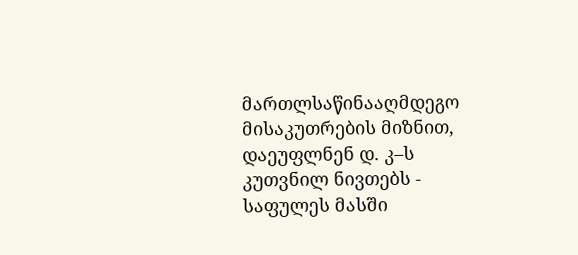მართლსაწინააღმდეგო მისაკუთრების მიზნით, დაეუფლნენ დ. კ–ს კუთვნილ ნივთებს - საფულეს მასში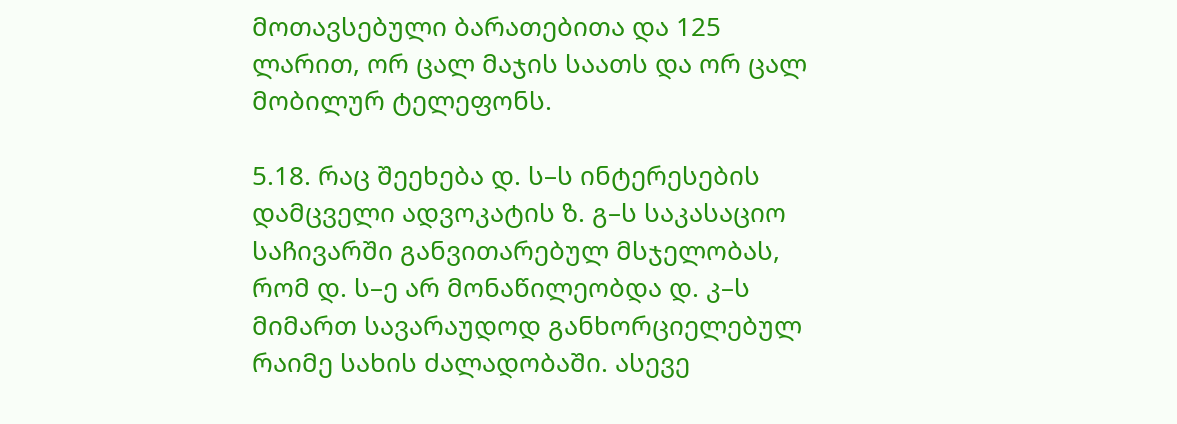მოთავსებული ბარათებითა და 125 ლარით, ორ ცალ მაჯის საათს და ორ ცალ მობილურ ტელეფონს.

5.18. რაც შეეხება დ. ს–ს ინტერესების დამცველი ადვოკატის ზ. გ–ს საკასაციო საჩივარში განვითარებულ მსჯელობას, რომ დ. ს–ე არ მონაწილეობდა დ. კ–ს მიმართ სავარაუდოდ განხორციელებულ რაიმე სახის ძალადობაში. ასევე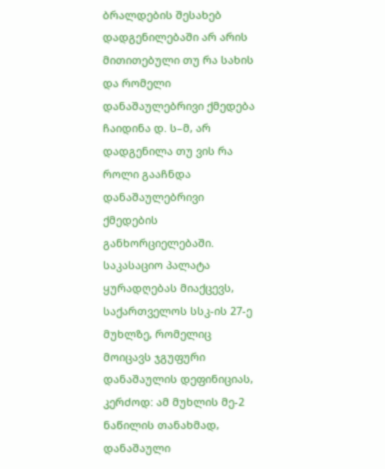ბრალდების შესახებ დადგენილებაში არ არის მითითებული თუ რა სახის და რომელი დანაშაულებრივი ქმედება ჩაიდინა დ. ს–მ, არ დადგენილა თუ ვის რა როლი გააჩნდა დანაშაულებრივი ქმედების განხორციელებაში. საკასაციო პალატა ყურადღებას მიაქცევს, საქართველოს სსკ-ის 27-ე მუხლზე, რომელიც მოიცავს ჯგუფური დანაშაულის დეფინიციას, კერძოდ: ამ მუხლის მე-2 ნაწილის თანახმად, დანაშაული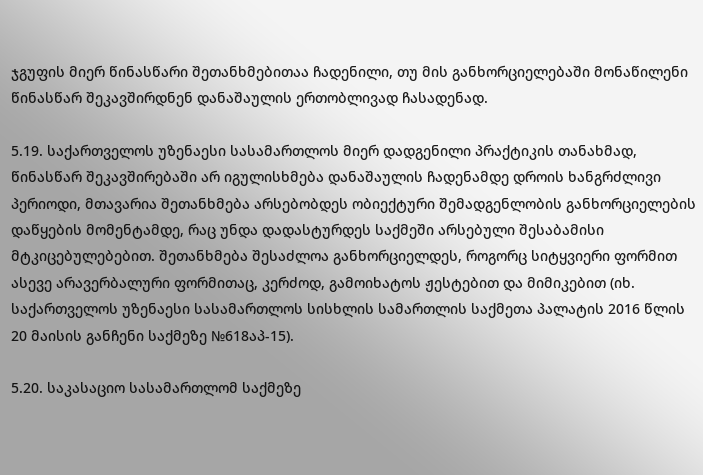ჯგუფის მიერ წინასწარი შეთანხმებითაა ჩადენილი, თუ მის განხორციელებაში მონაწილენი წინასწარ შეკავშირდნენ დანაშაულის ერთობლივად ჩასადენად.

5.19. საქართველოს უზენაესი სასამართლოს მიერ დადგენილი პრაქტიკის თანახმად, წინასწარ შეკავშირებაში არ იგულისხმება დანაშაულის ჩადენამდე დროის ხანგრძლივი პერიოდი, მთავარია შეთანხმება არსებობდეს ობიექტური შემადგენლობის განხორციელების დაწყების მომენტამდე, რაც უნდა დადასტურდეს საქმეში არსებული შესაბამისი მტკიცებულებებით. შეთანხმება შესაძლოა განხორციელდეს, როგორც სიტყვიერი ფორმით ასევე არავერბალური ფორმითაც, კერძოდ, გამოიხატოს ჟესტებით და მიმიკებით (იხ. საქართველოს უზენაესი სასამართლოს სისხლის სამართლის საქმეთა პალატის 2016 წლის 20 მაისის განჩენი საქმეზე №618აპ-15).

5.20. საკასაციო სასამართლომ საქმეზე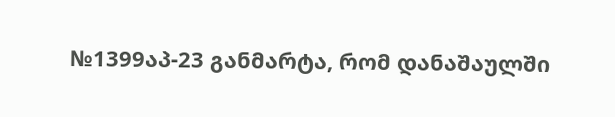№1399აპ-23 განმარტა, რომ დანაშაულში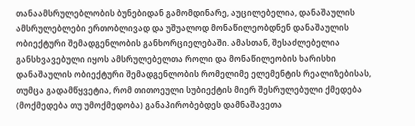თანაამსრულებლობის ბუნებიდან გამომდინარე, აუცილებელია, დანაშაულის ამსრულებლები ერთობლივად და უშუალოდ მონაწილეობდნენ დანაშაულის ობიექტური შემადგენლობის განხორციელებაში. ამასთან, შესაძლებელია განსხვავებული იყოს ამსრულებელთა როლი და მონაწილეობის ხარისხი დანაშაულის ობიექტური შემადგენლობის რომელიმე ელემენტის რეალიზებისას, თუმცა გადამწყვეტია, რომ თითოეული სუბიექტის მიერ შესრულებული ქმედება (მოქმედება თუ უმოქმედობა) განაპირობებდეს დამნაშავეთა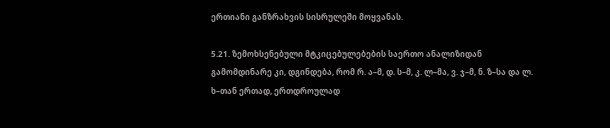ერთიანი განზრახვის სისრულეში მოყვანას.

5.21. ზემოხსენებული მტკიცებულებების საერთო ანალიზიდან გამომდინარე კი, დგინდება, რომ რ. ა–მ, დ. ს–მ, კ. ლ–მა, ვ. ჯ–მ, ნ. ზ–სა და ლ. ხ–თან ერთად, ერთდროულად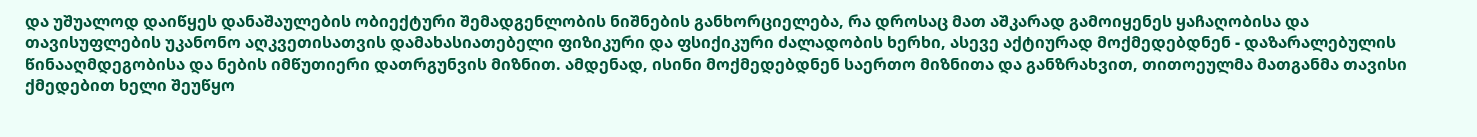და უშუალოდ დაიწყეს დანაშაულების ობიექტური შემადგენლობის ნიშნების განხორციელება, რა დროსაც მათ აშკარად გამოიყენეს ყაჩაღობისა და თავისუფლების უკანონო აღკვეთისათვის დამახასიათებელი ფიზიკური და ფსიქიკური ძალადობის ხერხი, ასევე აქტიურად მოქმედებდნენ - დაზარალებულის წინააღმდეგობისა და ნების იმწუთიერი დათრგუნვის მიზნით. ამდენად, ისინი მოქმედებდნენ საერთო მიზნითა და განზრახვით, თითოეულმა მათგანმა თავისი ქმედებით ხელი შეუწყო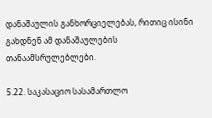დანაშაულის განხორციელებას, რითიც ისინი გახდნენ ამ დანაშაულების თანაამსრულებლები.

5.22. საკასაციო სასამართლო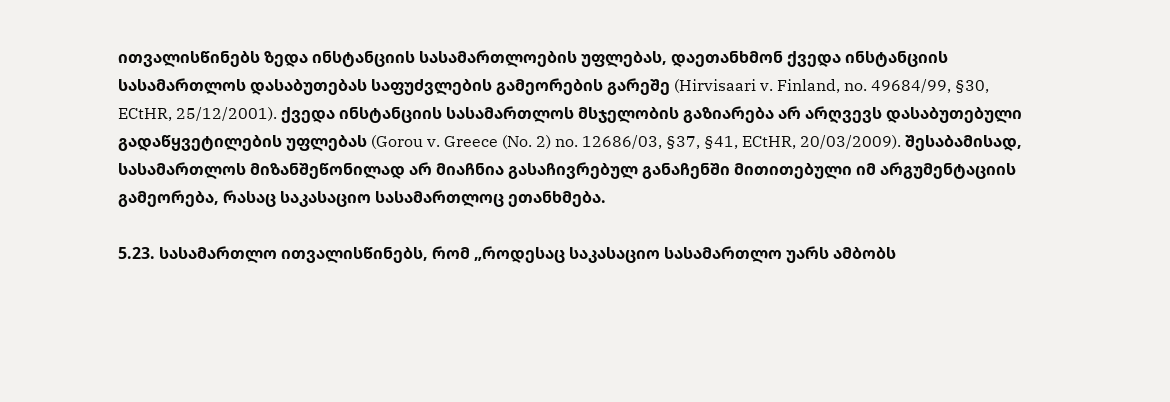ითვალისწინებს ზედა ინსტანციის სასამართლოების უფლებას, დაეთანხმონ ქვედა ინსტანციის სასამართლოს დასაბუთებას საფუძვლების გამეორების გარეშე (Hirvisaari v. Finland, no. 49684/99, §30, ECtHR, 25/12/2001). ქვედა ინსტანციის სასამართლოს მსჯელობის გაზიარება არ არღვევს დასაბუთებული გადაწყვეტილების უფლებას (Gorou v. Greece (No. 2) no. 12686/03, §37, §41, ECtHR, 20/03/2009). შესაბამისად, სასამართლოს მიზანშეწონილად არ მიაჩნია გასაჩივრებულ განაჩენში მითითებული იმ არგუმენტაციის გამეორება, რასაც საკასაციო სასამართლოც ეთანხმება.

5.23. სასამართლო ითვალისწინებს, რომ „როდესაც საკასაციო სასამართლო უარს ამბობს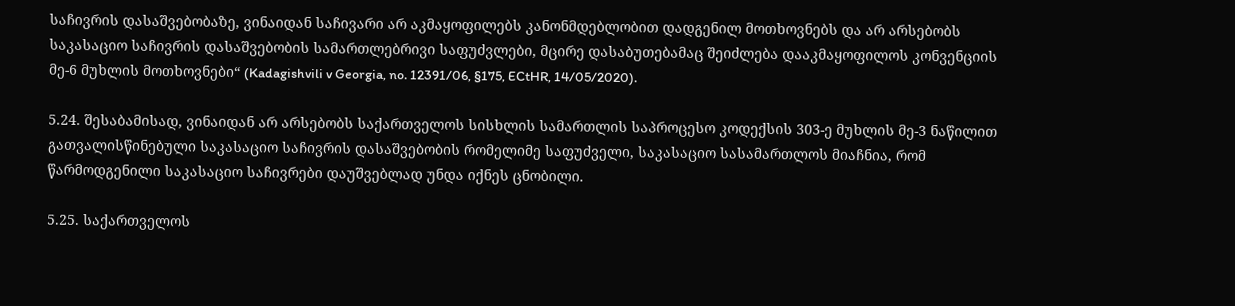საჩივრის დასაშვებობაზე, ვინაიდან საჩივარი არ აკმაყოფილებს კანონმდებლობით დადგენილ მოთხოვნებს და არ არსებობს საკასაციო საჩივრის დასაშვებობის სამართლებრივი საფუძვლები, მცირე დასაბუთებამაც შეიძლება დააკმაყოფილოს კონვენციის მე-6 მუხლის მოთხოვნები“ (Kadagishvili v Georgia, no. 12391/06, §175, ECtHR, 14/05/2020).

5.24. შესაბამისად, ვინაიდან არ არსებობს საქართველოს სისხლის სამართლის საპროცესო კოდექსის 303-ე მუხლის მე-3 ნაწილით გათვალისწინებული საკასაციო საჩივრის დასაშვებობის რომელიმე საფუძველი, საკასაციო სასამართლოს მიაჩნია, რომ წარმოდგენილი საკასაციო საჩივრები დაუშვებლად უნდა იქნეს ცნობილი.

5.25. საქართველოს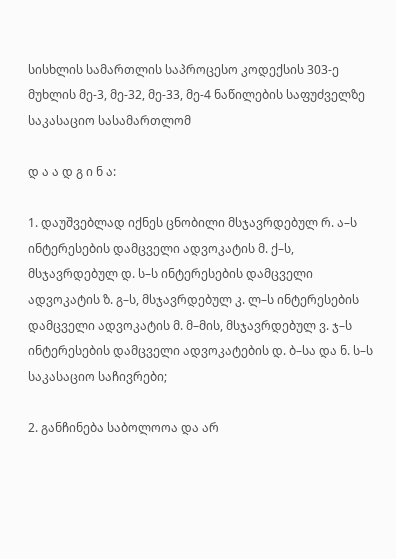სისხლის სამართლის საპროცესო კოდექსის 303-ე მუხლის მე-3, მე-32, მე-33, მე-4 ნაწილების საფუძველზე საკასაციო სასამართლომ

დ ა ა დ გ ი ნ ა:

1. დაუშვებლად იქნეს ცნობილი მსჯავრდებულ რ. ა–ს ინტერესების დამცველი ადვოკატის მ. ქ–ს, მსჯავრდებულ დ. ს–ს ინტერესების დამცველი ადვოკატის ზ. გ–ს, მსჯავრდებულ კ. ლ–ს ინტერესების დამცველი ადვოკატის მ. მ–მის, მსჯავრდებულ ვ. ჯ–ს ინტერესების დამცველი ადვოკატების დ. ბ–სა და ნ. ს–ს საკასაციო საჩივრები;

2. განჩინება საბოლოოა და არ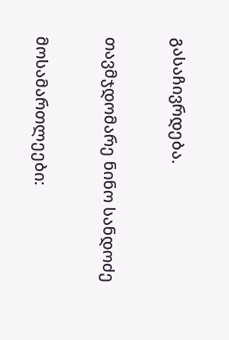გასაჩივრდება.

თავმჯდომარე ნინო სანდოძე

მოსამართლეები: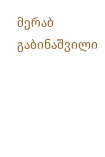მერაბ გაბინაშვილი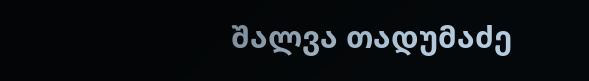შალვა თადუმაძე